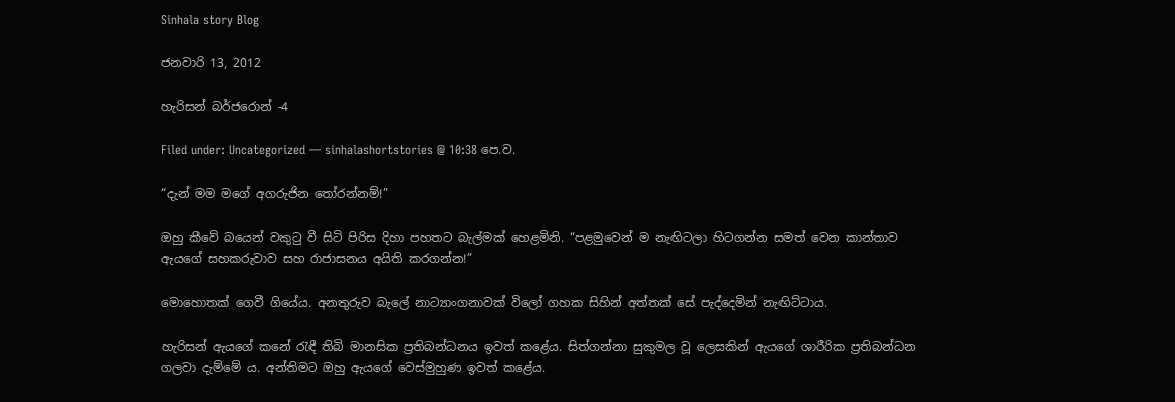Sinhala story Blog

ජනවාරි 13, 2012

හැරිසන් බර්ජරොන් -4

Filed under: Uncategorized — sinhalashortstories @ 10:38 පෙ.ව.

“දැන් මම මගේ අගරුජින තෝරන්නම්!”

ඔහු කීවේ බයෙන් වකුටු වී සිටි පිරිස දිහා පහතට බැල්මක් හෙළමිනි. “පළමුවෙන් ම නැඟිටලා හිටගන්න සමත් වෙන කාන්තාව ඇයගේ සහකරුවාව සහ රාජාසනය අයිති කරගන්න!”

මොහොතක් ගෙවී ගියේය. අනතුරුව බැලේ නාට්‍යාංගනාවක් විලෝ ගහක සිහින් අත්තක් සේ පැද්දෙමින් නැඟිට්ටාය.

හැරිසන් ඇයගේ කනේ රැඳී තිබි මානසික ප්‍රතිබන්ධනය ඉවත් කළේය. සිත්ගන්නා සුකුමල වූ ලෙසකින් ඇයගේ ශාරීරික ප්‍රතිබන්ධන ගලවා දැම්මේ ය. අන්තිමට ඔහු ඇයගේ වෙස්මුහුණ ඉවත් කළේය.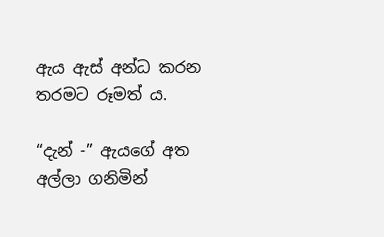ඇය ඇස් අන්ධ කරන තරමට රූමත් ය.

“දැන් -” ඇයගේ අත අල්ලා ගනිමින්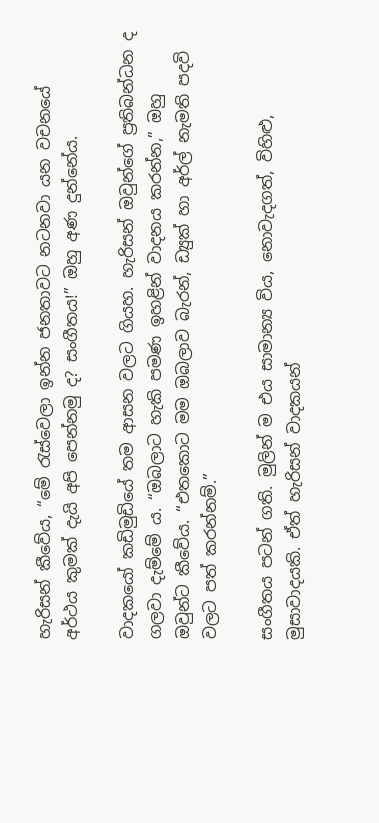හැරිසන් කීවේය, “මේ රැස්වෙලා ඉන්න ජනතාවට නටනවා යන වචනයේ අර්ථය කුමක් දැයි අපි පෙන්නමු ද? සංගීතය!” ඔහු අණ දුන්නේය.

වාදකයෝ කඩිමුඩියේ තම ආසන වලට ගියහ. හැරිසන් ඔවුන්ගේ ප්‍රතිබන්ධන ද ගලවා දැම්මේ ය. “ඔබලාට හැකි පමණ ඉහළින් වාදනය කරන්න,” ඔහු ඔවුන්ට කීවේය. “එතකොට මම ඔබලාව බැරන්, ඩ්‍යුක් හා අර්ල් නැමති පදවි වලට පත් කරන්නම්.”

සංගීතය පටන් ගති. මුලින් ම එය සාමාන්‍ය විය, නොවැදගත්, විහිළු, මුසාවාදයකි. ඒත් හැරිසන් වාදකයන්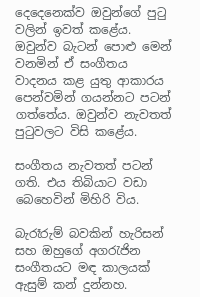දෙදෙනෙක්ව ඔවුන්ගේ පුටු වලින් ඉවත් කළේය. ඔවුන්ව බැටන් පොළු මෙන් වනමින් ඒ සංගීතය වාදනය කළ යුතු ආකාරය පෙන්වමින් ගයන්නට පටන් ගත්තේය. ඔවුන්ව නැවතත් පුටුවලට විසි කළේය.

සංගීතය නැවතත් පටන් ගති. එය තිබියාට වඩා බෙහෙවින් මිහිරි විය.

බැරෑරුම් බවකින් හැරිසන් සහ ඔහුගේ අගරැජින සංගීතයට මඳ කාලයක් ඇසුම් කන් දුන්නහ.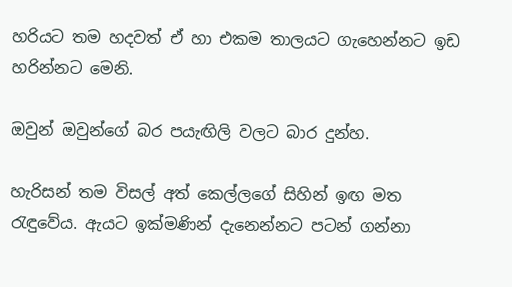හරියට තම හදවත් ඒ හා එකම තාලයට ගැහෙන්නට ඉඩ හරින්නට මෙනි.

ඔවුන් ඔවුන්ගේ බර පයැඟිලි වලට බාර දුන්හ.

හැරිසන් තම විසල් අත් කෙල්ලගේ සිහින් ඉඟ මත රැඳුවේය. ඇයට ඉක්මණින් දැනෙන්නට පටන් ගන්නා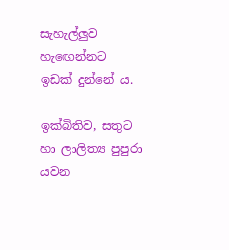සැහැල්ලුව හැඟෙන්නට ඉඩක් දුන්නේ ය.

ඉක්බිතිව, සතුට හා ලාලිත්‍ය පුපුරා යවන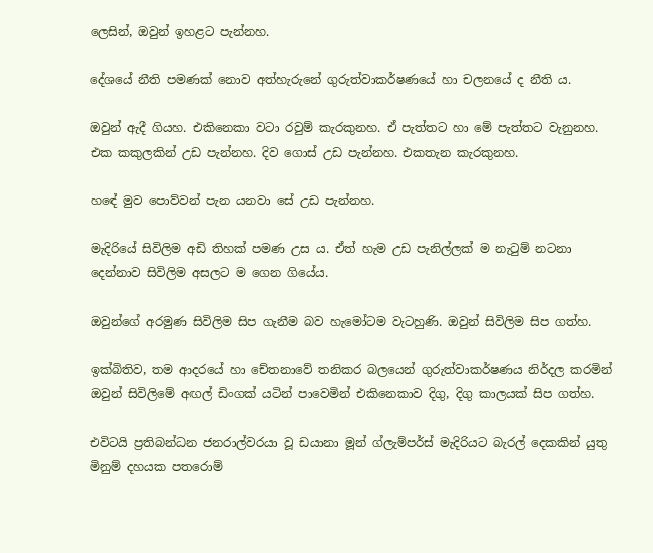ලෙසින්, ඔවුන් ඉහළට පැන්නහ.

දේශයේ නීති පමණක් නොව අත්හැරුනේ ගුරුත්වාකර්ෂණයේ හා චලනයේ ද නීති ය.

ඔවුන් ඇදී ගියහ. එකිනෙකා වටා රවුම් කැරකුනහ. ඒ පැත්තට හා මේ පැත්තට වැනුනහ. එක කකුලකින් උඩ පැන්නහ. දිව ගොස් උඩ පැන්නහ. එකතැන කැරකුනහ.

හඳේ මුව පොව්වන් පැන යනවා සේ උඩ පැන්නහ.

මැදිරියේ සිවිලිම අඩි තිහක් පමණ උස ය. ඒත් හැම උඩ පැනිල්ලක් ම නැටුම් නටනා දෙන්නාව සිවිලිම අසලට ම ගෙන ගියේය.

ඔවුන්ගේ අරමුණ සිවිලිම සිප ගැනීම බව හැමෝටම වැටහුණි. ඔවුන් සිවිලිම සිප ගත්හ.

ඉක්බිතිව, තම ආදරයේ හා චේතනාවේ තනිකර බලයෙන් ගුරුත්වාකර්ෂණය නිර්දල කරමින් ඔවුන් සිවිලිමේ අඟල් ඩිංගක් යටින් පාවෙමින් එකිනෙකාව දිගු, දිගු කාලයක් සිප ගත්හ.

එවිටයි ප්‍රතිබන්ධන ජනරාල්වරයා වූ ඩයානා මූන් ග්ලැම්පර්ස් මැදිරියට බැරල් දෙකකින් යුතු මිනුම් දහයක පතරොම්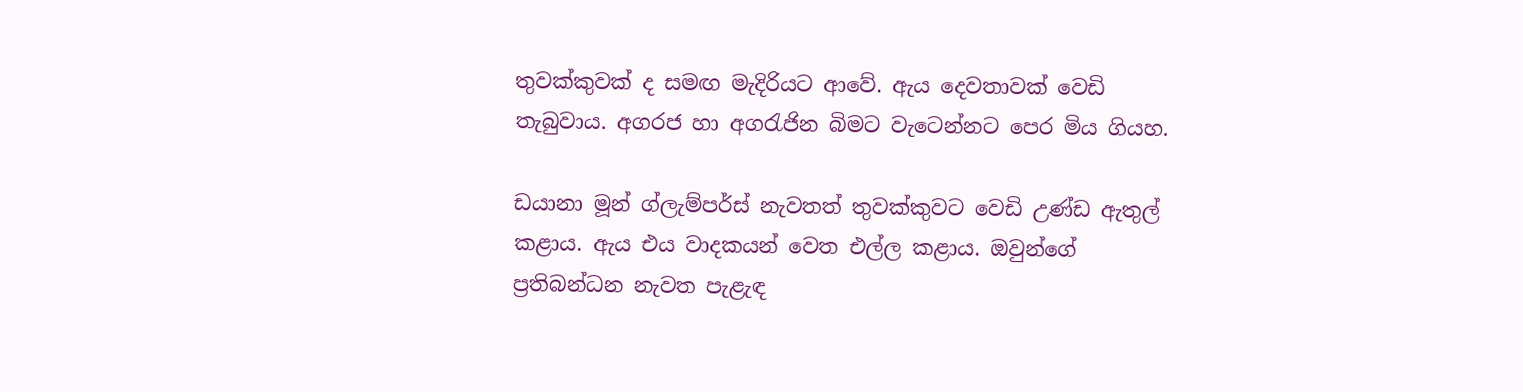තුවක්කුවක් ද සමඟ මැදිරියට ආවේ. ඇය දෙවතාවක් වෙඩි තැබුවාය. අගරජ හා අගරැජින බිමට වැටෙන්නට පෙර මිය ගියහ.

ඩයානා මූන් ග්ලැම්පර්ස් නැවතත් තුවක්කුවට වෙඩි උණ්ඩ ඇතුල් කළාය. ඇය එය වාදකයන් වෙත එල්ල කළාය. ඔවුන්ගේ ප්‍රතිබන්ධන නැවත පැළැඳ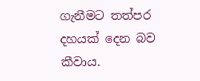ගැනීමට තත්පර දහයක් දෙන බව කීවාය.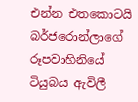එන්න එතකොටයි බර්ජරොන්ලාගේ රූපවාහිනියේ ටියුබය ඇවිලී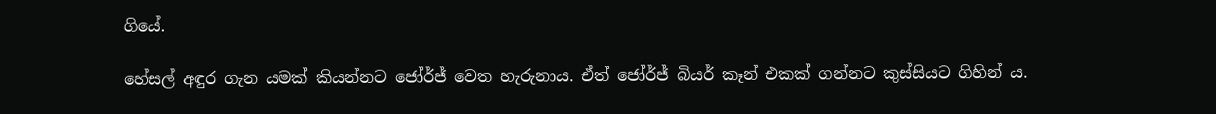ගියේ.

හේසල් අඳුර ගැන යමක් කියන්නට ජෝර්ජ් වෙත හැරුනාය. ඒත් ජෝර්ජ් බියර් කෑන් එකක් ගන්නට කුස්සියට ගිහින් ය.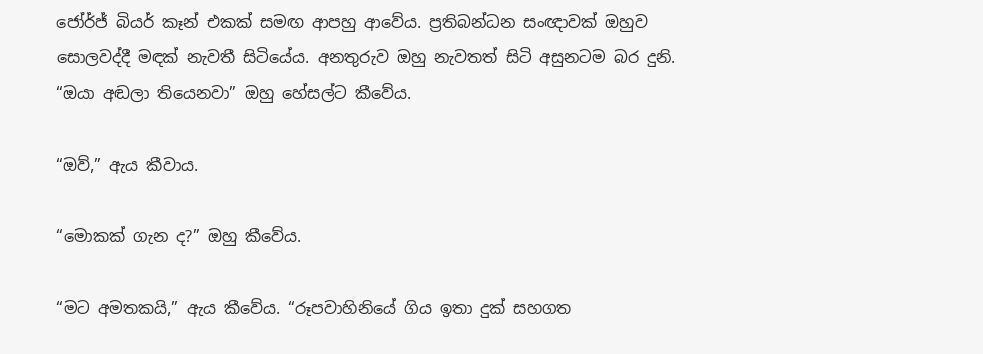ජෝර්ජ් බියර් කෑන් එකක් සමඟ ආපහු ආවේය. ප්‍රතිබන්ධන සංඥාවක් ඔහුව සොලවද්දී මඳක් නැවතී සිටියේය. අනතුරුව ඔහු නැවතත් සිටි අසුනටම බර දුනි. “ඔයා අඬලා තියෙනවා” ඔහු හේසල්ට කීවේය.

“ඔව්,” ඇය කීවාය.

“මොකක් ගැන ද?” ඔහු කීවේය.

“මට අමතකයි,” ඇය කීවේය. “රූපවාහිනියේ ගිය ඉතා දුක් සහගත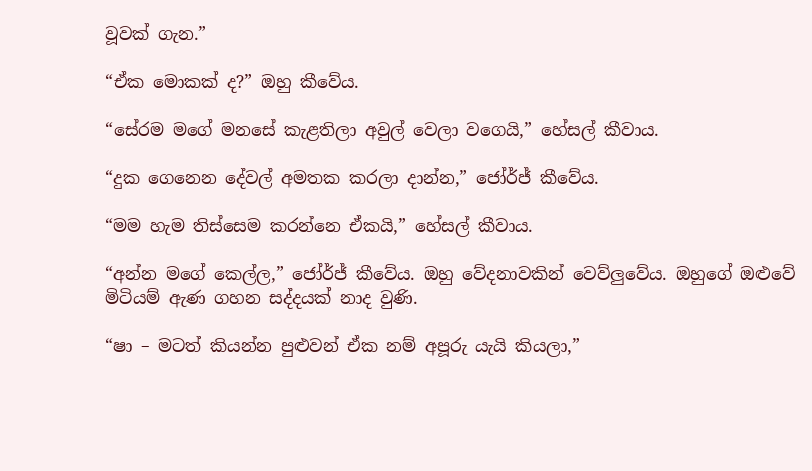වූවක් ගැන.”

“ඒක මොකක් ද?” ඔහු කීවේය.

“සේරම මගේ මනසේ කැළතිලා අවුල් වෙලා වගෙයි,” හේසල් කීවාය.

“දුක ගෙනෙන දේවල් අමතක කරලා දාන්න,” ජෝර්ජ් කීවේය.

“මම හැම තිස්සෙම කරන්නෙ ඒකයි,” හේසල් කීවාය.

“අන්න මගේ කෙල්ල,” ජෝර්ජ් කීවේය. ඔහු වේදනාවකින් වෙව්ලුවේය. ඔහුගේ ඔළුවේ මිටියම් ඇණ ගහන සද්දයක් නාද වුණි.

“ෂා – මටත් කියන්න පුළුවන් ඒක නම් අපූරු යැයි කියලා,”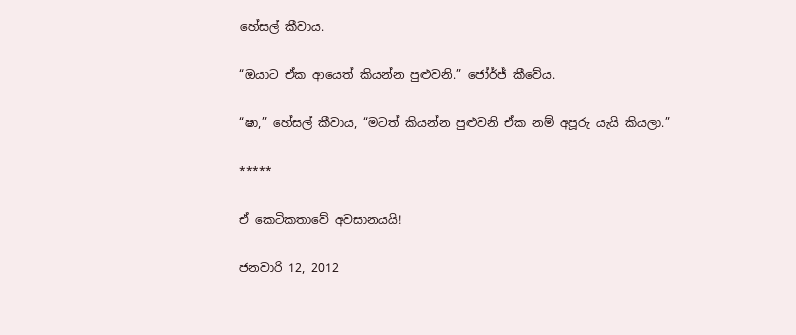හේසල් කීවාය.

“ඔයාට ඒක ආයෙත් කියන්න පුළුවනි.” ජෝර්ජ් කීවේය.

“ෂා,” හේසල් කීවාය, “මටත් කියන්න පුළුවනි ඒක නම් අපූරු යැයි කියලා.”

*****

ඒ කෙටිකතාවේ අවසානයයි!

ජනවාරි 12, 2012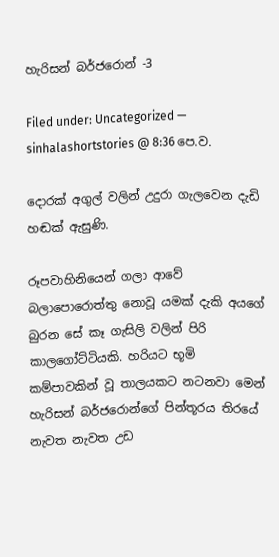හැරිසන් බර්ජරොන් -3

Filed under: Uncategorized — sinhalashortstories @ 8:36 පෙ.ව.

දොරක් අගුල් වලින් උදුරා ගැලවෙන දැඩි හඬක් ඇසුණි.

රූපවාහිනියෙන් ගලා ආවේ බලාපොරොත්තු නොවූ යමක් දැකි අයගේ බුරන සේ කෑ ගැසිලි වලින් පිරි කාලගෝට්ටියකි. හරියට භූමි කම්පාවකින් වූ තාලයකට නටනවා මෙන් හැරිසන් බර්ජරොන්ගේ පින්තූරය තිරයේ නැවත නැවත උඩ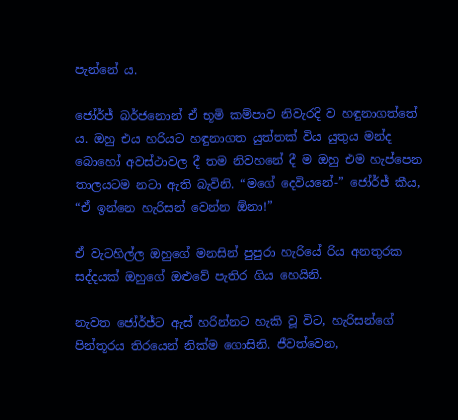පැන්නේ ය.

ජෝර්ජ් බර්ජනොන් ඒ භූමි කම්පාව නිවැරදි ව හඳුනාගත්තේ ය. ඔහු එය හරියට හඳුනාගත යුත්තක් විය යුතුය මන්ද බොහෝ අවස්ථාවල දී තම නිවහනේ දී ම ඔහු එම හැප්පෙන තාලයටම නටා ඇති බැවිනි. “මගේ දෙවියනේ-” ජෝර්ජ් කීය, “ඒ ඉන්නෙ හැරිසන් වෙන්න ඕනා!”

ඒ වැටහිල්ල ඔහුගේ මනසින් පුපුරා හැරියේ රිය අනතුරක සද්දයක් ඔහුගේ ඔළුවේ පැතිර ගිය හෙයිනි.

නැවත ජෝර්ජ්ට ඇස් හරින්නට හැකි වූ විට, හැරිසන්ගේ පින්තූරය තිරයෙන් නික්ම ගොසිනි. ජීවත්වෙන,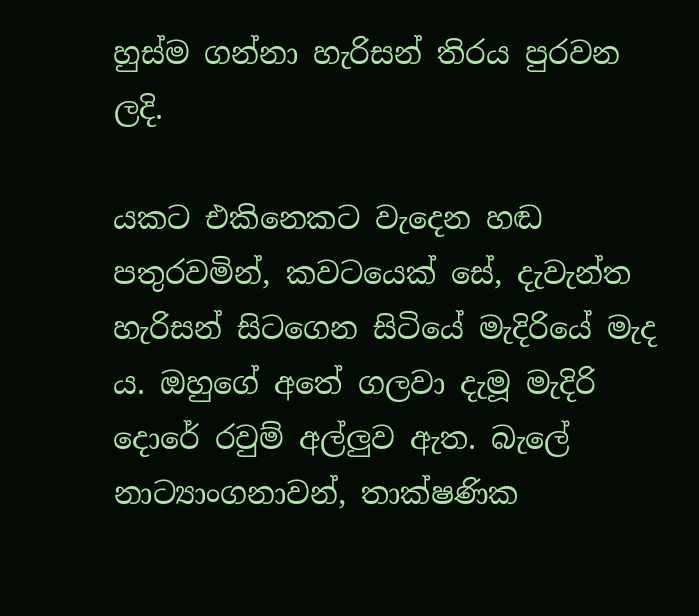හුස්ම ගන්නා හැරිසන් තිරය පුරවන ලදි.

යකට එකිනෙකට වැදෙන හඬ පතුරවමින්, කවටයෙක් සේ, දැවැන්ත හැරිසන් සිටගෙන සිටියේ මැදිරියේ මැද ය. ඔහුගේ අතේ ගලවා දැමූ මැදිරි දොරේ රවුම් අල්ලුව ඇත. බැලේ නාට්‍යාංගනාවන්, තාක්ෂණික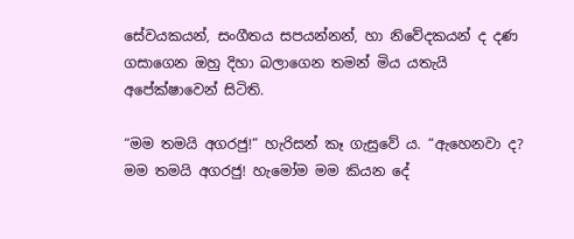සේවයකයන්, සංගීතය සපයන්නන්, හා නිවේදකයන් ද දණ ගසාගෙන ඔහු දිහා බලාගෙන තමන් මිය යතැයි අපේක්ෂාවෙන් සිටිති.

“මම තමයි අගරජු!” හැරිසන් කෑ ගැසුවේ ය. “ඇහෙනවා ද? මම තමයි අගරජු! හැමෝම මම කියන දේ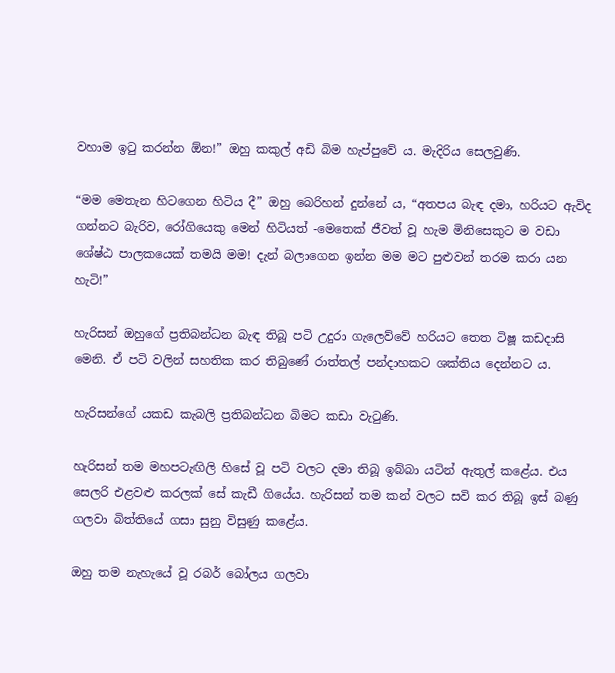වහාම ඉටු කරන්න ඕන!” ඔහු කකුල් අඩි බිම හැප්පුවේ ය. මැදිරිය සෙලවුණි.

“මම මෙතැන හිටගෙන හිටිය දී” ඔහු බෙරිහන් දුන්නේ ය, “අතපය බැඳ දමා, හරියට ඇවිද ගන්නට බැරිව, රෝගියෙකු මෙන් හිටියත් -මෙතෙක් ජීවත් වූ හැම මිනිසෙකුට ම වඩා ශේෂ්ඨ පාලකයෙක් තමයි මම! දැන් බලාගෙන ඉන්න මම මට පුළුවන් තරම කරා යන හැටි!”

හැරිසන් ඔහුගේ ප්‍රතිබන්ධන බැඳ තිබූ පටි උදුරා ගැලෙව්වේ හරියට තෙත ටිෂූ කඩදාසි මෙනි. ඒ පටි වලින් සහතික කර තිබුණේ රාත්තල් පන්දාහකට ශක්තිය දෙන්නට ය.

හැරිසන්ගේ යකඩ කැබලි ප්‍රතිබන්ධන බිමට කඩා වැටුණි.

හැරිසන් තම මහපටැඟිලි හිසේ වූ පටි වලට දමා තිබූ ඉබ්බා යටින් ඇතුල් කළේය. එය සෙලරි එළවළු කරලක් සේ කැඩී ගියේය. හැරිසන් තම කන් වලට සවි කර තිබූ ඉස් බණු ගලවා බිත්තියේ ගසා සුනු විසුණු කළේය.

ඔහු තම නැහැයේ වූ රබර් බෝලය ගලවා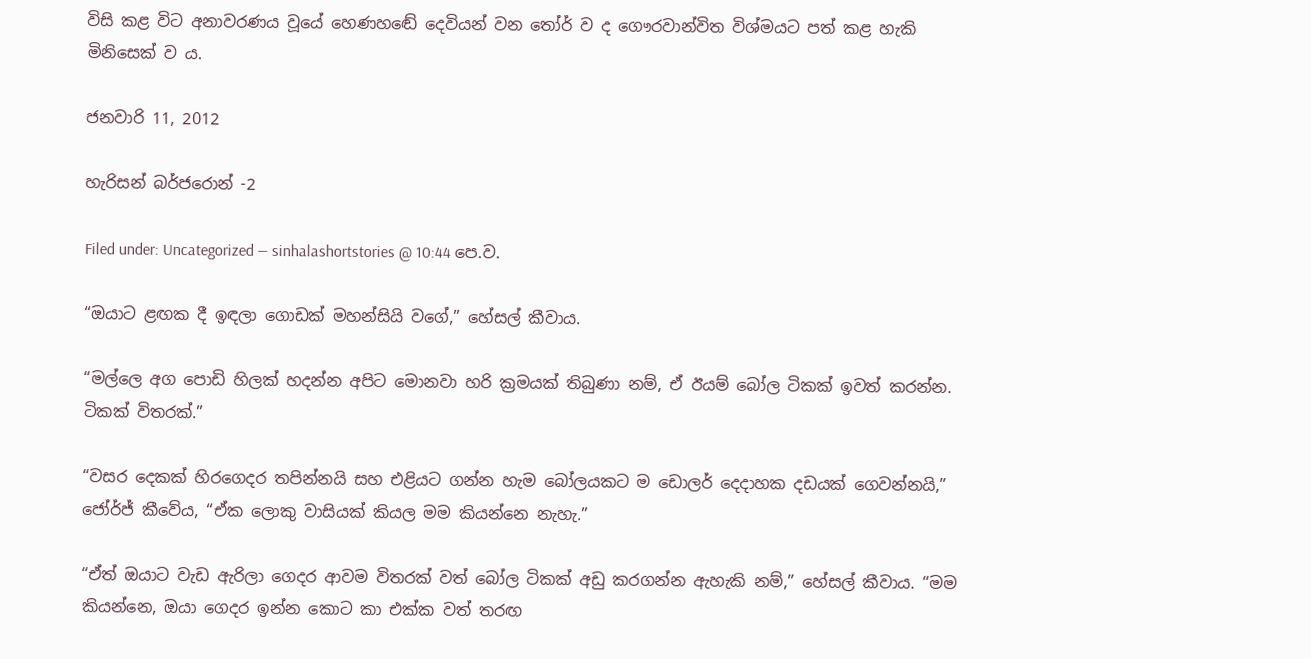විසි කළ විට අනාවරණය වූයේ හෙණහඬේ දෙවියන් වන තෝර් ව ද ගෞරවාන්විත විශ්මයට පත් කළ හැකි මිනිසෙක් ව ය.

ජනවාරි 11, 2012

හැරිසන් බර්ජරොන් -2

Filed under: Uncategorized — sinhalashortstories @ 10:44 පෙ.ව.

“ඔයාට ළඟක දී ඉඳලා ගොඩක් මහන්සියි වගේ,” හේසල් කීවාය.

“මල්ලෙ අග පොඩි හිලක් හදන්න අපිට මොනවා හරි ක්‍රමයක් තිබුණා නම්, ඒ ඊයම් බෝල ටිකක් ඉවත් කරන්න. ටිකක් විතරක්.”

“වසර දෙකක් හිරගෙදර තපින්නයි සහ එළියට ගන්න හැම බෝලයකට ම ඩොලර් දෙදාහක දඩයක් ගෙවන්නයි,” ජෝර්ජ් කීවේය, “ඒක ලොකු වාසියක් කියල මම කියන්නෙ නැහැ.”

“ඒත් ඔයාට වැඩ ඇරිලා ගෙදර ආවම විතරක් වත් බෝල ටිකක් අඩු කරගන්න ඇහැකි නම්,” හේසල් කීවාය. “මම කියන්නෙ, ඔයා ගෙදර ඉන්න කොට කා එක්ක වත් තරඟ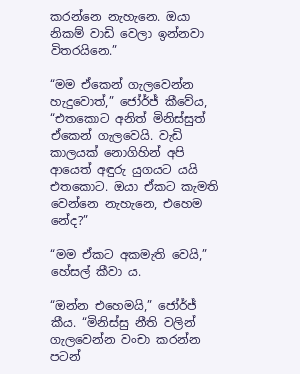කරන්නෙ නැහැනෙ. ඔයා නිකම් වාඩි වෙලා ඉන්නවා විතරයිනෙ.”

“මම ඒකෙන් ගැලවෙන්න හැදුවොත්,” ජෝර්ජ් කීවේය, “එතකොට අනිත් මිනිස්සුත් ඒකෙන් ගැලවෙයි. වැඩි කාලයක් නොගිහින් අපි ආයෙත් අඳුරු යුගයට යයි එතකොට. ඔයා ඒකට කැමති වෙන්නෙ නැහැනෙ, එහෙම නේද?”

“මම ඒකට අකමැති වෙයි,” හේසල් කීවා ය.

“ඔන්න එහෙමයි,” ජෝර්ජ් කීය. “මිනිස්සු නීති වලින් ගැලවෙන්න වංචා කරන්න පටන්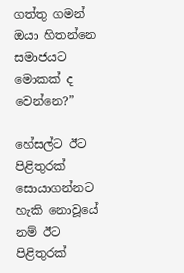ගත්තු ගමන් ඔයා හිතන්නෙ සමාජයට මොකක් ද වෙන්නෙ?”

හේසල්ට ඊට පිළිතුරක් සොයාගන්නට හැකි නොවූයේ නම් ඊට පිළිතුරක්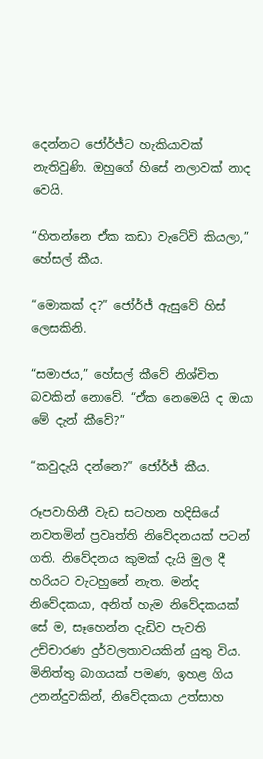දෙන්නට ජෝර්ජ්ට හැකියාවක් නැතිවුණි. ඔහුගේ හිසේ නලාවක් නාද වෙයි.

“හිතන්නෙ ඒක කඩා වැටේවි කියලා,” හේසල් කීය.

“මොකක් ද?” ජෝර්ජ් ඇසුවේ හිස් ලෙසකිනි.

“සමාජය,” හේසල් කීවේ නිශ්චිත බවකින් නොවේ. “ඒක නෙමෙයි ද ඔයා මේ දැන් කීවේ?”

“කවුදැයි දන්නෙ?” ජෝර්ජ් කීය.

රූපවාහිනී වැඩ සටහන හදිසියේ නවතමින් ප්‍රවෘත්ති නිවේදනයක් පටන් ගති. නිවේදනය කුමක් දැයි මුල දී හරියට වැටහුනේ නැත. මන්ද නිවේදකයා, අනිත් හැම නිවේදකයක් සේ ම, සෑහෙන්න දැඩිව පැවති උච්චාරණ දුර්වලතාවයකින් යුතු විය. මිනිත්තු බාගයක් පමණ, ඉහළ ගිය උනන්දුවකින්, නිවේදකයා උත්සාහ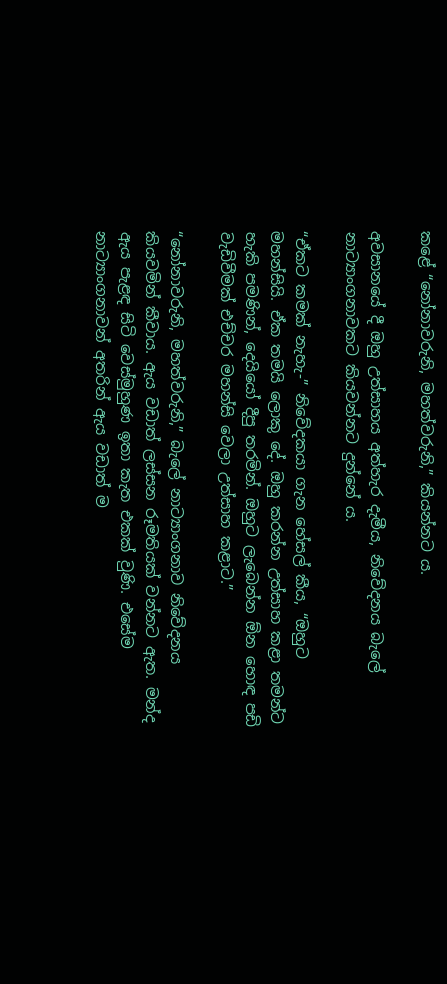කළේ “නෝනාවරුනි, මහත්වරුනි,” කියන්නට ය.

අවසානයේ දී ඔහු උත්සාහය අත්හැර දැමීය, නිවේදනය බැලේ නාට්‍යාංගනාවකට කියවන්නට දුන්නේ ය.

“ඒකට කමක් නැහැ-” නිවේදකයා ගැන හේසල් කීය, “ඔහුට මහන්සියි. ඒක තමයි ලොකු දේ. ඔහු කරන්න උත්සාහ කළා තමන්ට හැකි පමණින්, දෙයියෝ දීපු තරමින්. ඔහුට ලැබෙන්න ඕන හොඳ පඩි වැඩිවීමක් එච්චර මහන්සි වෙලා උත්සාහ කළාට.”

“නෝනාවරුනි, මහත්වරුනි,” බැලේ නාට්‍යාංගනාව නිවේදනය කියවමින් කීවාය. ඇය වඩාත් ලස්සන රූමතියක් වන්නට ඇත. මන්ද ඇය පැළඳ සිටි වෙස්මුහුණ ඉතා කැත එකක් වුණි. එසේම නාට්‍යාංගනාවන් අතරින් ඇය වඩාත් ම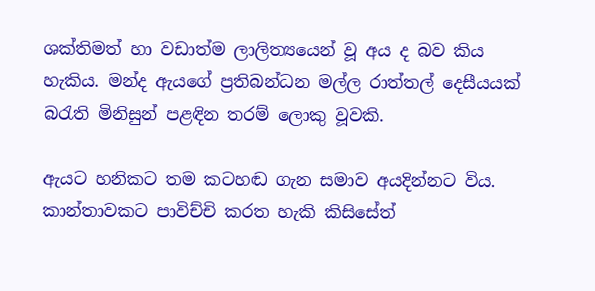ශක්තිමත් හා වඩාත්ම ලාලිත්‍යයෙන් වූ අය ද බව කිය හැකිය. මන්ද ඇයගේ ප්‍රතිබන්ධන මල්ල රාත්තල් දෙසීයයක් බරැති මිනිසුන් පළඳින තරම් ලොකු වූවකි.

ඇයට හනිකට තම කටහඬ ගැන සමාව අයදින්නට විය. කාන්තාවකට පාවිච්චි කරත හැකි කිසිසේත්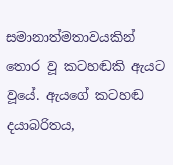සමානාත්මතාවයකින් තොර වූ කටහඬකි ඇයට වූයේ. ඇයගේ කටහඬ දයාබරිතය,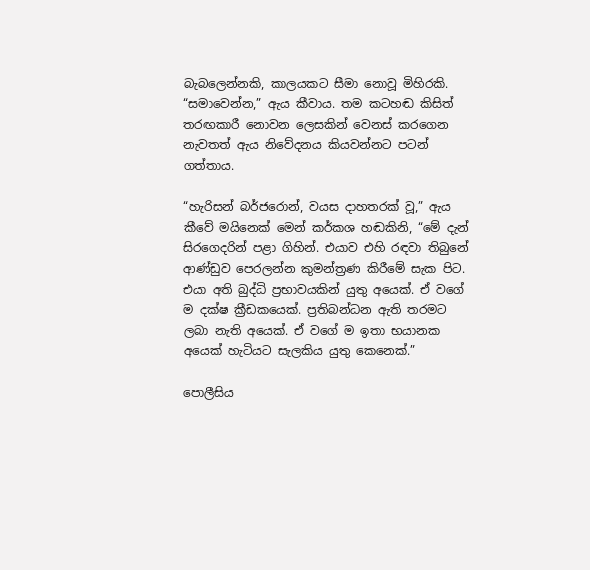බැබලෙන්නකි, කාලයකට සීමා නොවූ මිහිරකි. “සමාවෙන්න,” ඇය කීවාය. තම කටහඬ කිසිත් තරඟකාරී නොවන ලෙසකින් වෙනස් කරගෙන නැවතත් ඇය නිවේදනය කියවන්නට පටන් ගත්තාය.

“හැරිසන් බර්ජරොන්, වයස දාහතරක් වූ,” ඇය කීවේ මයිනෙක් මෙන් කර්කශ හඬකිනි, “මේ දැන් සිරගෙදරින් පළා ගිහින්. එයාව එහි රඳවා තිබුනේ ආණ්ඩුව පෙරලන්න කුමන්ත්‍රණ කිරීමේ සැක පිට. එයා අති බුද්ධි ප්‍රභාවයකින් යුතු අයෙක්. ඒ වගේ ම දක්ෂ ක්‍රීඩකයෙක්. ප්‍රතිබන්ධන ඇති තරමට ලබා නැති අයෙක්. ඒ වගේ ම ඉතා භයානක අයෙක් හැටියට සැලකිය යුතු කෙනෙක්.”

පොලීසිය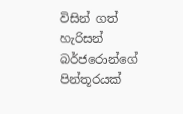විසින් ගත් හැරිසන් බර්ජරොන්ගේ පින්තූරයක්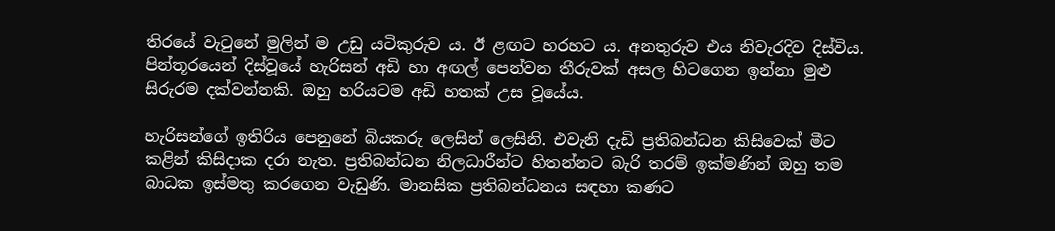තිරයේ වැටුනේ මුලින් ම උඩු යටිකුරුව ය. ඊ ළඟට හරහට ය. අනතුරුව එය නිවැරදිව දිස්විය. පින්තූරයෙන් දිස්වූයේ හැරිසන් අඩි හා අඟල් පෙන්වන තීරුවක් අසල හිටගෙන ඉන්නා මුළු සිරුරම දක්වන්නකි. ඔහු හරියටම අඩි හතක් උස වූයේය.

හැරිසන්ගේ ඉතිරිය පෙනුනේ බියකරු ලෙසින් ලෙසිනි. එවැනි දැඩි ප්‍රතිබන්ධන කිසිවෙක් මීට කළින් කිසිදාක දරා නැත. ප්‍රතිබන්ධන නිලධාරීන්ට හිතන්නට බැරි තරම් ඉක්මණින් ඔහු තම බාධක ඉස්මතු කරගෙන වැඩුණි. මානසික ප්‍රතිබන්ධනය සඳහා කණට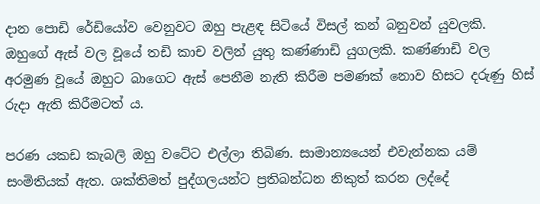දාන පොඩි රේඩියෝව වෙනුවට ඔහු පැළඳ සිටියේ විසල් කන් බනුවන් යුවලකි. ඔහුගේ ඇස් වල වූයේ තඩි කාච වලින් යුතු කණ්ණාඩි යුගලකි. කණ්ණාඩි වල අරමුණ වූයේ ඔහුට බාගෙට ඇස් පෙනීම නැති කිරීම පමණක් නොව හිසට දරුණු හිස් රුදා ඇති කිරීමටත් ය.

පරණ යකඩ කැබලි ඔහු වටේට එල්ලා තිබිණ. සාමාන්‍යයෙන් එවැන්නක යම් සංමිතියක් ඇත. ශක්තිමත් පුද්ගලයන්ට ප්‍රතිබන්ධන නිකුත් කරන ලද්දේ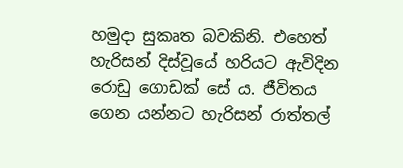හමුදා සුකෘත බවකිනි. එහෙත් හැරිසන් දිස්වූයේ හරියට ඇවිදින රොඩු ගොඩක් සේ ය. ජීවිතය ගෙන යන්නට හැරිසන් රාත්තල්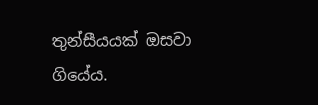තුන්සීයයක් ඔසවා ගියේය.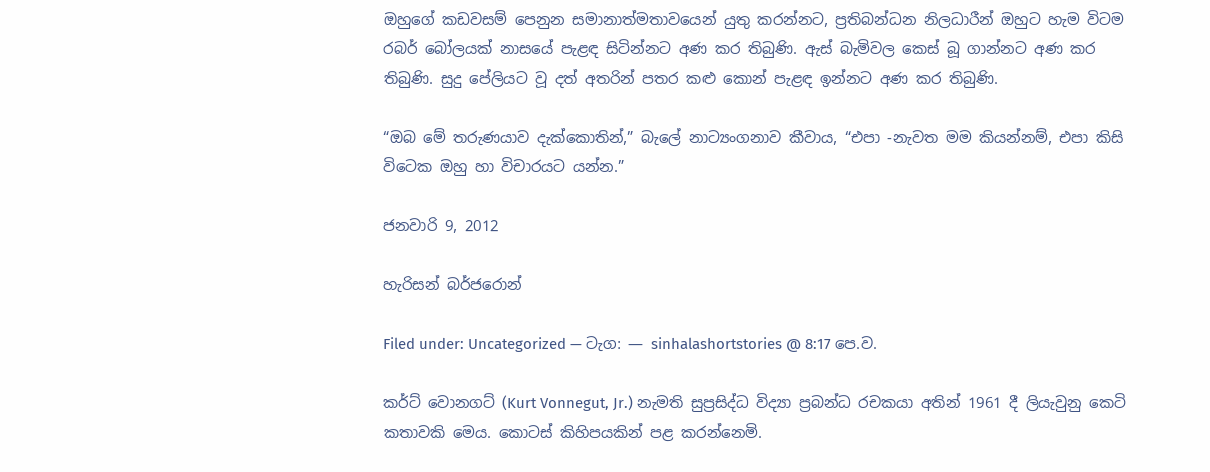ඔහුගේ කඩවසම් පෙනුන සමානාත්මතාවයෙන් යුතු කරන්නට, ප්‍රතිබන්ධන නිලධාරීන් ඔහුට හැම විටම රබර් බෝලයක් නාසයේ පැළඳ සිටින්නට අණ කර තිබුණි. ඇස් බැමිවල කෙස් බූ ගාන්නට අණ කර තිබුණි. සුදු පේලියට වූ දත් අතරින් පතර කළු කොන් පැළඳ ඉන්නට අණ කර තිබුණි.

“ඔබ මේ තරුණයාව දැක්කොතින්,” බැලේ නාට්‍යංගනාව කීවාය, “එපා -නැවත මම කියන්නම්, එපා කිසි විටෙක ඔහු හා විචාරයට යන්න.”

ජනවාරි 9, 2012

හැරිසන් බර්ජරොන්

Filed under: Uncategorized — ටැග: — sinhalashortstories @ 8:17 පෙ.ව.

කර්ට් වොනගට් (Kurt Vonnegut, Jr.) නැමති සුප්‍රසිද්ධ විද්‍යා ප්‍රබන්ධ රචකයා අතින් 1961 දී ලියැවුනු කෙටි කතාවකි මෙය. කොටස් කිහිපයකින් පළ කරන්නෙමි.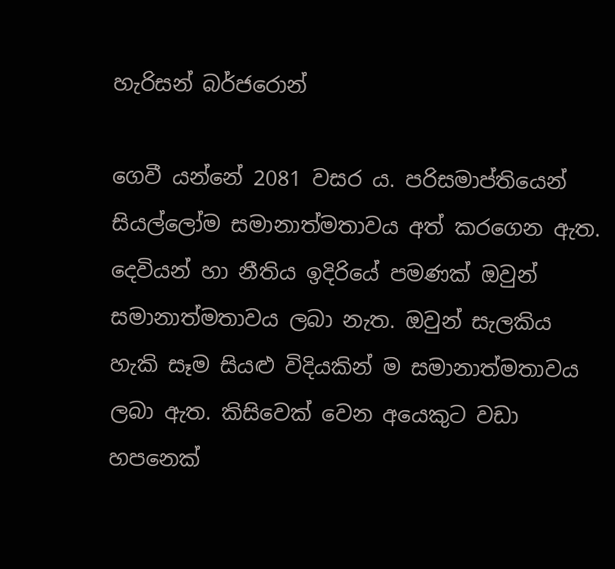හැරිසන් බර්ජරොන්

ගෙවී යන්නේ 2081 වසර ය. පරිසමාප්තියෙන් සියල්ලෝම සමානාත්මතාවය අත් කරගෙන ඇත. දෙවියන් හා නීතිය ඉදිරියේ පමණක් ඔවුන් සමානාත්මතාවය ලබා නැත. ඔවුන් සැලකිය හැකි සෑම සියළු විදියකින් ම සමානාත්මතාවය ලබා ඇත. කිසිවෙක් වෙන අයෙකුට වඩා හපනෙක්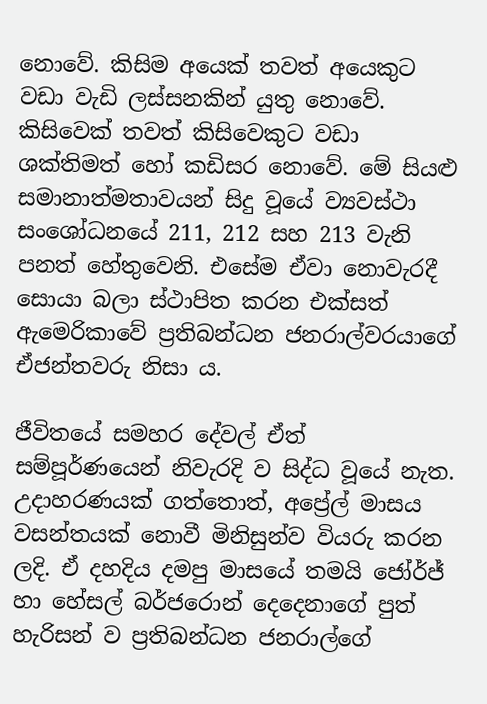නොවේ. කිසිම අයෙක් තවත් අයෙකුට වඩා වැඩි ලස්සනකින් යුතු නොවේ. කිසිවෙක් තවත් කිසිවෙකුට වඩා ශක්තිමත් හෝ කඩිසර නොවේ. මේ සියළු සමානාත්මතාවයන් සිදු වූයේ ව්‍යවස්ථා සංශෝධනයේ 211, 212 සහ 213 වැනි පනත් හේතුවෙනි. එසේම ඒවා නොවැරදී සොයා බලා ස්ථාපිත කරන එක්සත් ඇමෙරිකාවේ ප්‍රතිබන්ධන ජනරාල්වරයාගේ ඒජන්තවරු නිසා ය.

ජීවිතයේ සමහර දේවල් ඒත් සම්පූර්ණයෙන් නිවැරදි ව සිද්ධ වූයේ නැත. උදාහරණයක් ගත්තොත්, අප්‍රේල් මාසය වසන්තයක් නොවී මිනිසුන්ව වියරු කරන ලදි. ඒ දහදිය දමපු මාසයේ තමයි ජෝර්ජ් හා හේසල් බර්ජරොන් දෙදෙනාගේ පුත් හැරිසන් ව ප්‍රතිබන්ධන ජනරාල්ගේ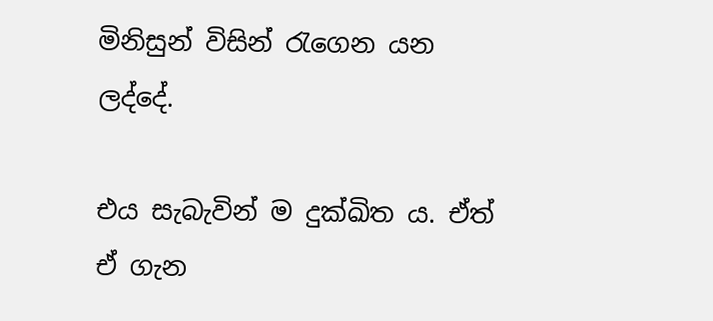මිනිසුන් විසින් රැගෙන යන ලද්දේ.

එය සැබැවින් ම දුක්ඛිත ය. ඒත් ඒ ගැන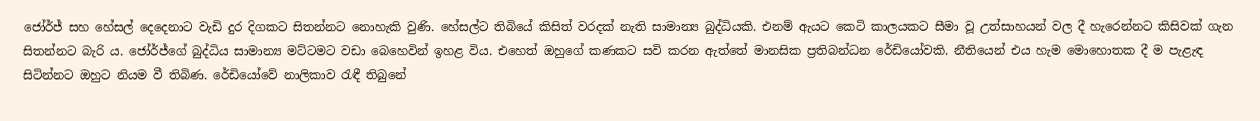ජෝර්ජ් සහ හේසල් දෙදෙනාට වැඩි දුර දිගකට සිතන්නට නොහැකි වුණි. හේසල්ට තිබියේ කිසිත් වරදක් නැති සාමාන්‍ය බුද්ධියකි. එනම් ඇයට කෙටි කාලයකට සීමා වූ උත්සාහයන් වල දී හැරෙන්නට කිසිවක් ගැන සිතන්නට බැරි ය. ජෝර්ජ්ගේ බුද්ධිය සාමාන්‍ය මට්ටමට වඩා බෙහෙවින් ඉහළ විය. එහෙත් ඔහුගේ කණකට සවි කරන ඇත්තේ මානසික ප්‍රතිබන්ධන රේඩියෝවකි. නීතියෙන් එය හැම මොහොතක දී ම පැළැඳ සිටින්නට ඔහුට නියම වී තිබිණ. රේඩියෝවේ නාලිකාව රැඳී තිබුනේ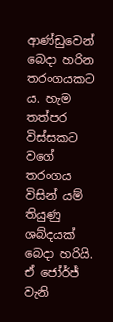ආණ්ඩුවෙන් බෙදා හරින තරංගයකට ය. හැම තත්පර විස්සකට වගේ තරංගය විසින් යම් තියුණු ශබ්දයක් බෙදා හරියි. ඒ ජෝර්ජ් වැනි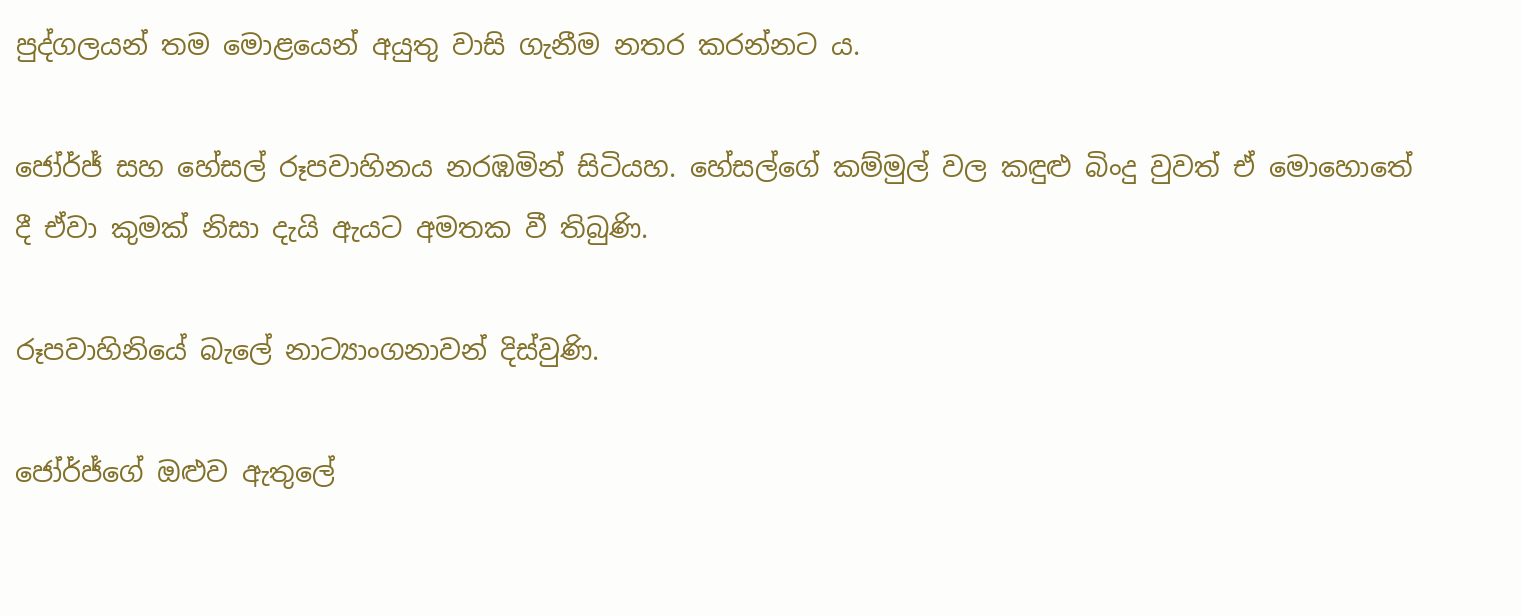පුද්ගලයන් තම මොළයෙන් අයුතු වාසි ගැනීම නතර කරන්නට ය.

ජෝර්ජ් සහ හේසල් රූපවාහිනය නරඹමින් සිටියහ. හේසල්ගේ කම්මුල් වල කඳුළු බිංදු වුවත් ඒ මොහොතේ දී ඒවා කුමක් නිසා දැයි ඇයට අමතක වී තිබුණි.

රූපවාහිනියේ බැලේ නාට්‍යාංගනාවන් දිස්වුණි.

ජෝර්ජ්ගේ ඔළුව ඇතුලේ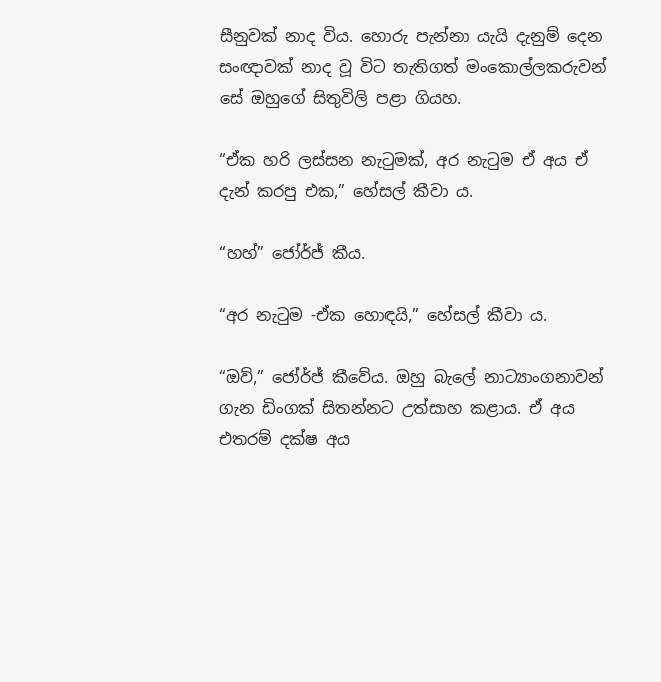සීනුවක් නාද විය. හොරු පැන්නා යැයි දැනුම් දෙන සංඥාවක් නාද වූ විට තැතිගත් මංකොල්ලකරුවන් සේ ඔහුගේ සිතුවිලි පළා ගියහ.

“ඒක හරි ලස්සන නැටුමක්, අර නැටුම ඒ අය ඒ දැන් කරපු එක,” හේසල් කීවා ය.

“හහ්” ජෝර්ජ් කීය.

“අර නැටුම -ඒක හොඳයි,” හේසල් කීවා ය.

“ඔව්,” ජෝර්ජ් කීවේය. ඔහු බැලේ නාට්‍යාංගනාවන් ගැන ඩිංගක් සිතන්නට උත්සාහ කළාය. ඒ අය එතරම් දක්ෂ අය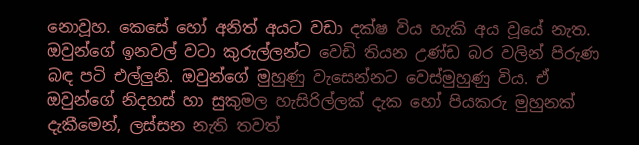නොවූහ. කෙසේ හෝ අනිත් අයට වඩා දක්ෂ විය හැකි අය වූයේ නැත. ඔවුන්ගේ ඉනවල් වටා කුරුල්ලන්ට වෙඩි තියන උණ්ඩ බර වලින් පිරුණ බඳ පටි එල්ලුනි. ඔවුන්ගේ මුහුණු වැසෙන්නට වෙස්මුහුණු විය. ඒ ඔවුන්ගේ නිදහස් හා සුකුමල හැසිරිල්ලක් දැක හෝ පියකරු මුහුනක් දැකීමෙන්, ලස්සන නැති තවත්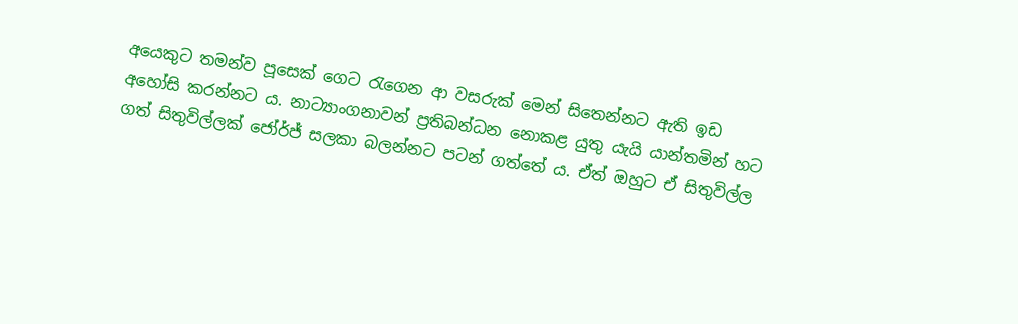අයෙකුට තමන්ව පූසෙක් ගෙට රැගෙන ආ වසරුක් මෙන් සිතෙන්නට ඇති ඉඩ අහෝසි කරන්නට ය. නාට්‍යාංගනාවන් ප්‍රතිබන්ධන නොකළ යුතු යැයි යාන්තමින් හට ගත් සිතුවිල්ලක් ජෝර්ජ් සලකා බලන්නට පටන් ගත්තේ ය. ඒත් ඔහුට ඒ සිතුවිල්ල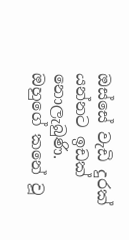ඔස්සේ වැඩි දුරක් යන්නට ඉඩක් නොලැබුණි. ඔහුගේ කනේ වූ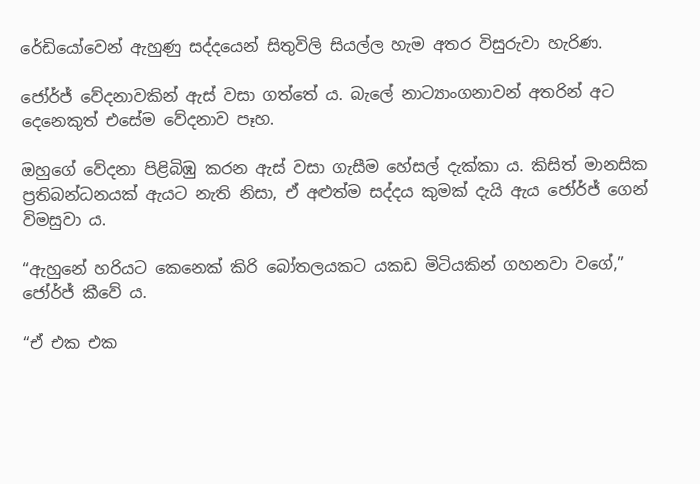රේඩියෝවෙන් ඇහුණු සද්දයෙන් සිතුවිලි සියල්ල හැම අතර විසුරුවා හැරිණ.

ජෝර්ජ් වේදනාවකින් ඇස් වසා ගත්තේ ය. බැලේ නාට්‍යාංගනාවන් අතරින් අට දෙනෙකුත් එසේම වේදනාව පෑහ.

ඔහුගේ වේදනා පිළිබිඹු කරන ඇස් වසා ගැසීම හේසල් දැක්කා ය. කිසිත් මානසික ප්‍රතිබන්ධනයක් ඇයට නැති නිසා, ඒ අළුත්ම සද්දය කුමක් දැයි ඇය ජෝර්ජ් ගෙන් විමසුවා ය.

“ඇහුනේ හරියට කෙනෙක් කිරි බෝතලයකට යකඩ මිටියකින් ගහනවා වගේ,” ජෝර්ජ් කීවේ ය.

“ඒ එක එක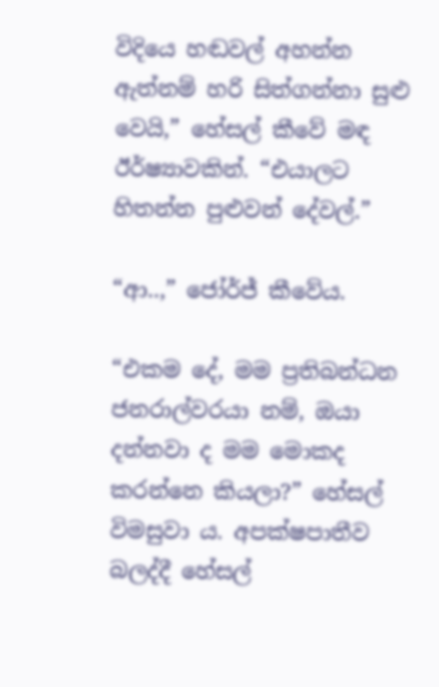විදියෙ හඬවල් අහන්න ඇත්නම් හරි සිත්ගන්නා සුළු වෙයි,” හේසල් කීවේ මඳ ඊර්ෂ්‍යාවකින්. “එයාලට හිතන්න පුළුවන් දේවල්.”

“ආ..,” ජෝර්ජ් කීවේය.

“එකම දේ, මම ප්‍රතිබන්ධන ජනරාල්වරයා නම්, ඔයා දන්නවා ද මම මොකද කරන්නෙ කියලා?” හේසල් විමසුවා ය. අපක්ෂපාතීව බලද්දී හේසල්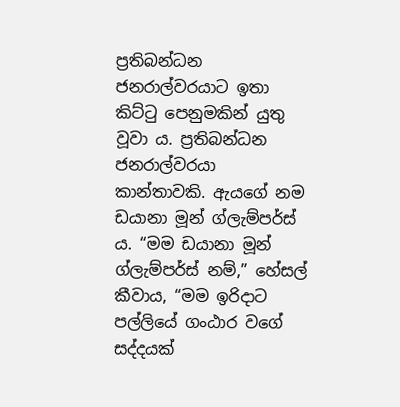ප්‍රතිබන්ධන ජනරාල්වරයාට ඉතා කිට්ටු පෙනුමකින් යුතු වූවා ය. ප්‍රතිබන්ධන ජනරාල්වරයා කාන්තාවකි. ඇයගේ නම ඩයානා මූන් ග්ලැම්පර්ස් ය. “මම ඩයානා මූන් ග්ලැම්පර්ස් නම්,” හේසල් කීවාය, “මම ඉරිදාට පල්ලියේ ගංඨාර වගේ සද්දයක්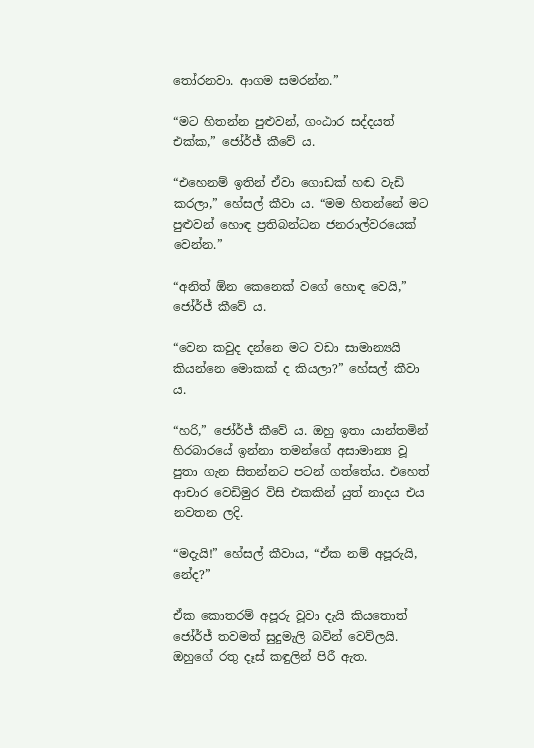තෝරනවා. ආගම සමරන්න.”

“මට හිතන්න පුළුවන්, ගංඨාර සද්දයත් එක්ක,” ජෝර්ජ් කීවේ ය.

“එහෙනම් ඉතින් ඒවා ගොඩක් හඬ වැඩි කරලා,” හේසල් කීවා ය. “මම හිතන්නේ මට පුළුවන් හොඳ ප්‍රතිබන්ධන ජනරාල්වරයෙක් වෙන්න.”

“අනිත් ඕන කෙනෙක් වගේ හොඳ වෙයි,” ජෝර්ජ් කීවේ ය.

“වෙන කවුද දන්නෙ මට වඩා සාමාන්‍යයි කියන්නෙ මොකක් ද කියලා?” හේසල් කීවා ය.

“හරි,” ජෝර්ජ් කීවේ ය. ඔහු ඉතා යාන්තමින් හිරබාරයේ ඉන්නා තමන්ගේ අසාමාන්‍ය වූ පුතා ගැන සිතන්නට පටන් ගත්තේය. එහෙත් ආචාර වෙඩිමුර විසි එකකින් යුත් නාදය එය නවතන ලදි.

“මදැයි!” හේසල් කීවාය, “ඒක නම් අපූරුයි, නේද?”

ඒක කොතරම් අපූරු වූවා දැයි කියතොත් ජෝර්ජ් තවමත් සුදුමැලි බවින් වෙව්ලයි. ඔහුගේ රතු දෑස් කඳුලින් පිරී ඇත.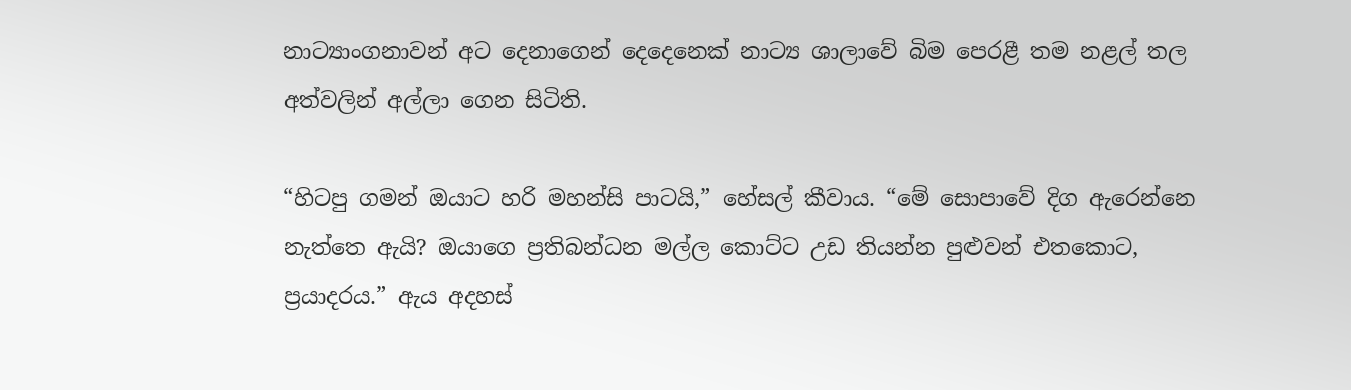නාට්‍යාංගනාවන් අට දෙනාගෙන් දෙදෙනෙක් නාට්‍ය ශාලාවේ බිම පෙරළී තම නළල් තල අත්වලින් අල්ලා ගෙන සිටිති.

“හිටපු ගමන් ඔයාට හරි මහන්සි පාටයි,” හේසල් කීවාය. “මේ සොපාවේ දිග ඇරෙන්නෙ නැත්තෙ ඇයි? ඔයාගෙ ප්‍රතිබන්ධන මල්ල කොට්ට උඩ තියන්න පුළුවන් එතකොට, ප්‍රයාදරය.” ඇය අදහස්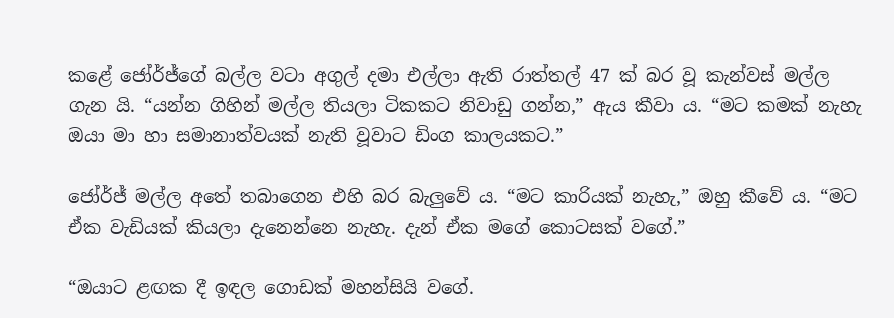කළේ ජෝර්ජ්ගේ බල්ල වටා අගුල් දමා එල්ලා ඇති රාත්තල් 47 ක් බර වූ කැන්වස් මල්ල ගැන යි. “යන්න ගිහින් මල්ල තියලා ටිකකට නිවාඩු ගන්න,” ඇය කීවා ය. “මට කමක් නැහැ ඔයා මා හා සමානාත්වයක් නැති වූවාට ඩිංග කාලයකට.”

ජෝර්ජ් මල්ල අතේ තබාගෙන එහි බර බැලුවේ ය. “මට කාරියක් නැහැ,” ඔහු කීවේ ය. “මට ඒක වැඩියක් කියලා දැනෙන්නෙ නැහැ. දැන් ඒක මගේ කොටසක් වගේ.”

“ඔයාට ළඟක දී ඉඳල ගොඩක් මහන්සියි වගේ.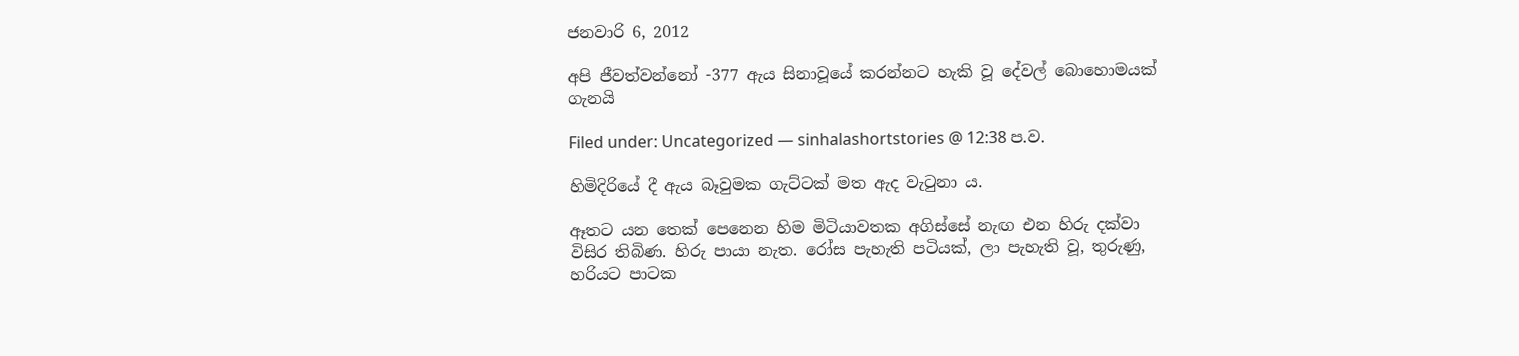ජනවාරි 6, 2012

අපි ජීවත්වන්නෝ -377 ඇය සිනාවූයේ කරන්නට හැකි වූ දේවල් බොහොමයක් ගැනයි

Filed under: Uncategorized — sinhalashortstories @ 12:38 ප.ව.

හිමිදිරියේ දී ඇය බෑවුමක ගැට්ටක් මත ඇද වැටුනා ය.

ඈතට යන තෙක් පෙනෙන හිම මිටියාවතක අගිස්සේ නැඟ එන හිරු දක්වා විසිර තිබිණ. හිරු පායා නැත. රෝස පැහැති පටියක්, ලා පැහැති වූ, තුරුණු, හරියට පාටක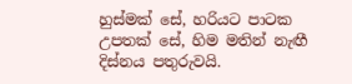හුස්මක් සේ, හරියට පාටක උපතක් සේ, හිම මතින් නැඟී දිස්නය පතුරුවයි.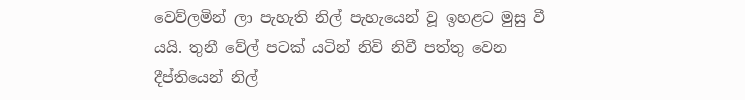වෙව්ලමින් ලා පැහැති නිල් පැහැයෙන් වූ ඉහළට මුසු වී යයි. තුනී වේල් පටක් යටින් නිවි නිවී පත්තු වෙන දීප්තියෙන් නිල්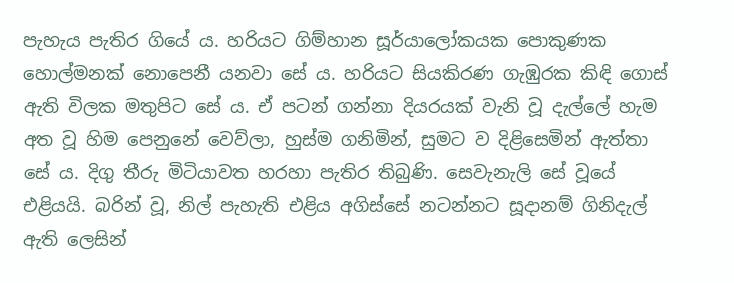පැහැය පැතිර ගියේ ය. හරියට ගිම්හාන සූර්යාලෝකයක පොකුණක හොල්මනක් නොපෙනී යනවා‍ සේ ය. හරියට සියකිරණ ගැඹුරක කිඳි ගොස් ඇති ‍විලක මතුපිට සේ ය. ඒ පටන් ගන්නා දියරයක් වැනි වූ දැල්ලේ හැම අත වූ හිම පෙනුනේ වෙව්ලා, හුස්ම ගනිමින්, සුමට ව දිළිසෙමින් ඇත්තා සේ ය. දිගු තීරු මිටියාවත හරහා පැතිර තිබුණි. සෙවැනැලි සේ වූයේ එළියයි. බරින් වූ, නිල් පැහැති එළිය අගිස්සේ නටන්නට සූදානම් ගිනිදැල් ඇති ලෙසින්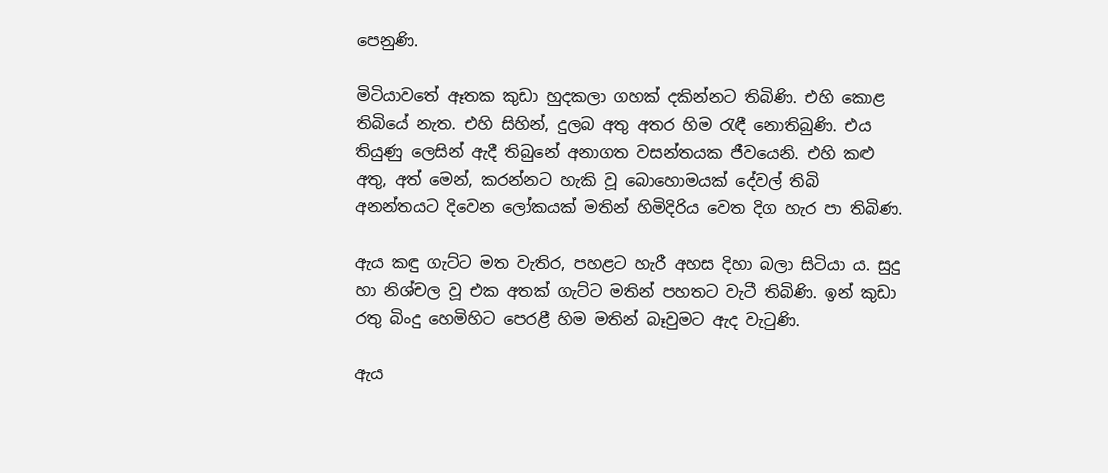පෙනුණි.

මිටියාවතේ ඈතක කුඩා හුදකලා ගහක් දකින්නට තිබිණි. එහි කොළ තිබියේ නැත. එහි සිහින්, දුලබ අතු අතර හිම රැඳී නොතිබුණි. එය තියුණු ලෙසින් ඇදී තිබුනේ අනාගත වසන්තයක ජීවයෙනි. එහි කළු අතු, අත් මෙන්, කරන්නට හැකි වූ බොහොමයක් දේවල් තිබි අනන්තයට දිවෙන ලෝකයක් මතින් හිමිදිරිය වෙත දිග හැර පා තිබිණ.

ඇය කඳු ගැට්ට මත වැතිර, පහළට හැරී අහස දිහා බලා සිටියා ය. සුදු හා නිශ්චල වූ එක අතක් ගැට්ට මතින් පහතට වැටී තිබිණි. ඉන් කුඩා රතු බිංදු හෙමිහිට පෙරළී හිම මතින් බෑවුමට ඇද වැටුණි.

ඇය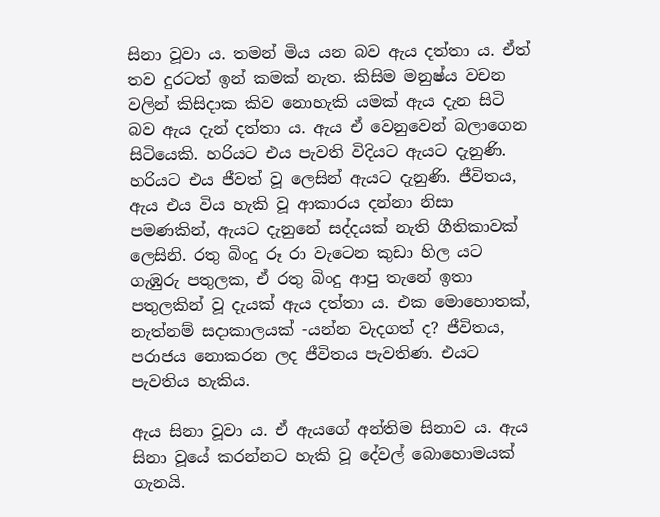සිනා වූවා ය. තමන් මිය යන බව ඇය දත්තා ය. ඒත් තව දුරටත් ඉන් කමක් නැත. කිසිම මනුෂ්ය වචන වලින් කිසිදාක කිව නොහැකි යමක් ඇය දැන සිටි බව ඇය දැන් දත්තා ය. ඇය ඒ වෙනුවෙන් බලාගෙන සිටියෙකි. හරියට එය පැවති විදියට ඇයට දැනුණි. හරියට එය ජීවත් වූ ලෙසින් ඇයට දැනුණි. ජීවිතය, ඇය එය විය හැකි වූ ආකාරය දන්නා නිසා පමණකින්, ඇයට දැනුනේ සද්දයක් නැති ගීතිකාවක් ලෙසිනි. රතු බිංදු රූ රා වැටෙන කුඩා හිල යට ගැඹුරු පතුලක, ඒ රතු බිංදු ආපු තැනේ ඉතා පතුලකින් වූ දැයක් ඇය දත්තා ය. එක මොහොතක්, නැත්නම් සදාකාලයක් -යන්න වැදගත් ද? ජීවිතය, පරාජය නොකරන ලද ජීවිතය පැවතිණ. එයට පැවතිය හැකිය.

ඇය සිනා වූවා ය. ඒ ඇයගේ අන්තිම සිනාව ය. ඇය සිනා වූයේ කරන්නට හැකි වූ දේවල් බොහොමයක් ගැනයි.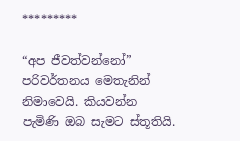*********

“අප ජීවත්වන්නෝ” පරිවර්තනය මෙතැනින් නිමාවෙයි. කියවන්න පැමිණි ඔබ සැමට ස්තූතියි.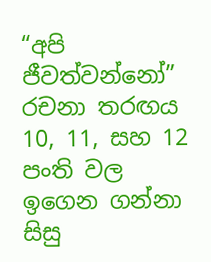“අපි ජීවත්වන්නෝ” රචනා තරඟය 10, 11, සහ 12 පංති වල ඉගෙන ගන්නා සිසු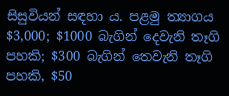සිසුවියන් සඳහා ය. පළමු ත්‍යාගය $3,000; $1000 බැගින් දෙවැනි තෑගි පහකි; $300 බැගින් තෙවැනි තෑගි පහකි, $50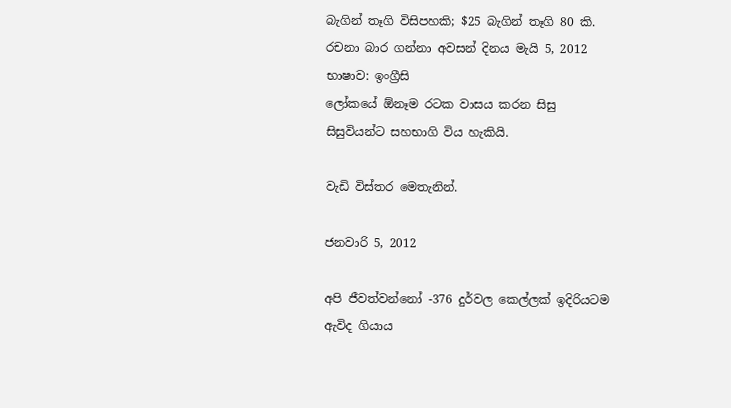බැගින් තෑගි විසිපහකි; $25 බැගින් තෑගි 80 කි. රචනා බාර ගන්නා අවසන් දිනය මැයි 5, 2012
භාෂාව: ඉංග්‍රීසි
ලෝකයේ ඕනෑම රටක වාසය කරන සිසු සිසුවියන්ට සහභාගි විය හැකියි.

වැඩි විස්තර මෙතැනින්.

ජනවාරි 5, 2012

අපි ජීවත්වන්නෝ -376 දුර්වල කෙල්ලක් ඉදිරියටම ඇවිද ගියාය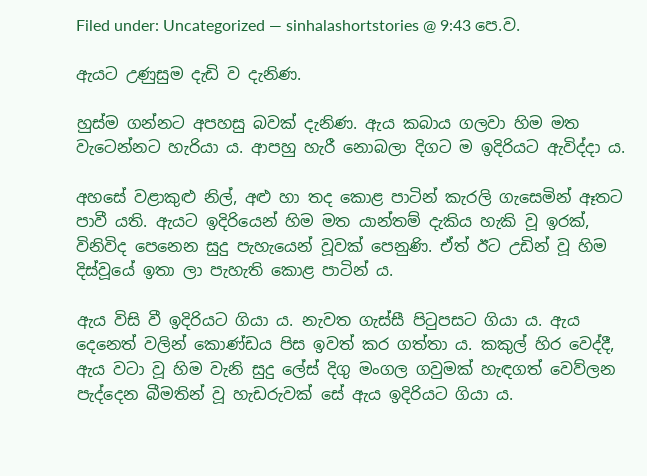Filed under: Uncategorized — sinhalashortstories @ 9:43 පෙ.ව.

ඇයට උණුසුම දැඩි ව දැනිණ.

හුස්ම ගන්නට අපහසු බවක් දැනිණ. ඇය කබාය ගලවා හිම මත වැටෙන්නට හැරියා ය. ආපහු හැරී නොබලා දිගට ම ඉදිරියට ඇවිද්දා ය.

අහසේ වළාකුළු නිල්, අළු හා තද කොළ පාටින් කැරලි ගැසෙමින් ඈතට පාවී යති. ඇයට ඉදිරියෙන් හිම මත යාන්තම් දැකිය හැකි වූ ඉරක්, විනිවිද පෙනෙන සුදු පැහැයෙන් වූවක් පෙනුණි. ඒත් ඊට උඩින් වූ හිම දිස්වූයේ ඉතා ලා පැහැති කොළ පාටින් ය.

ඇය විසි වී ඉදිරියට ගියා ය. නැවත ගැස්සී පිටුපසට ගියා ය. ඇය දෙනෙත් වලින් කොණ්ඩය පිස ඉවත් කර ගත්තා ය. කකුල් හිර වෙද්දී, ඇය වටා වූ හිම වැනි සුදු ලේස් දිගු මංගල ගවුමක් හැඳගත් වෙව්ලන පැද්දෙන බීමතින් වූ හැඩරුවක් සේ ඇය ඉදිරියට ගියා ය.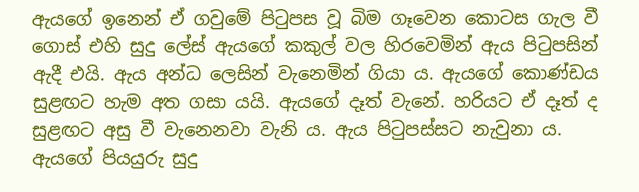ඇයගේ ඉනෙන් ඒ ගවුමේ පිටුපස වූ බිම ගෑවෙන කොටස ගැල වී ගොස් එහි සුදු ලේස් ඇයගේ කකුල් වල හිරවෙමින් ඇය පිටුපසින් ඇදී එයි. ඇය අන්ධ ලෙසින් වැනෙමින් ගියා ය. ඇයගේ කොණ්ඩය සුළඟට හැම අත ගසා යයි. ඇයගේ දෑත් වැනේ. හරියට ඒ දෑත් ද සුළඟට අසු වී වැනෙනවා වැනි ය. ඇය පිටුපස්සට නැවුනා ය. ඇයගේ පියයුරු සුදු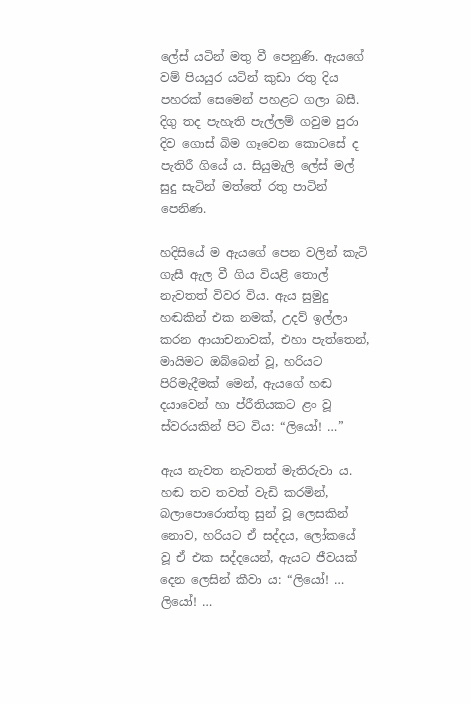ලේස් යටින් මතු වී පෙනුණි. ඇයගේ වම් පියයුර යටින් කුඩා රතු දිය පහරක් සෙමෙන් පහළට ගලා බසී. දිගු තද පැහැති පැල්ලම් ගවුම පුරා දිව ගොස් බිම ගෑවෙන කොටසේ ද පැතිරී ගියේ ය. සියුමැලි ලේස් මල් සුදු සැටින් මත්තේ රතු පාටින් පෙනිණ.

හදිසියේ ම ඇයගේ පෙන වලින් කැටි ගැසී ඇල වී ගිය වියළි තොල් නැවතත් විවර විය. ඇය සුමුදු හඬකින් එක නමක්, උදව් ඉල්ලා කරන ආයාචනාවක්, එහා පැත්තෙන්, මායිමට ඔබ්බෙන් වූ, හරියට පිරිමැදීමක් මෙන්, ඇයගේ හඬ දයාවෙන් හා ප්රීතියකට ළං වූ ස්වරයකින් පිට විය: “ලියෝ! …”

ඇය නැවත නැවතත් මැතිරුවා ය. හඬ තව තවත් වැඩි කරමින්, බලාපොරොත්තු සුන් වූ ලෙසකින් නොව, හරියට ඒ සද්දය, ලෝකයේ වූ ඒ එක සද්දයෙන්, ඇයට ජීවයක් දෙන ලෙසින් කීවා ය: “ලියෝ! … ලියෝ! …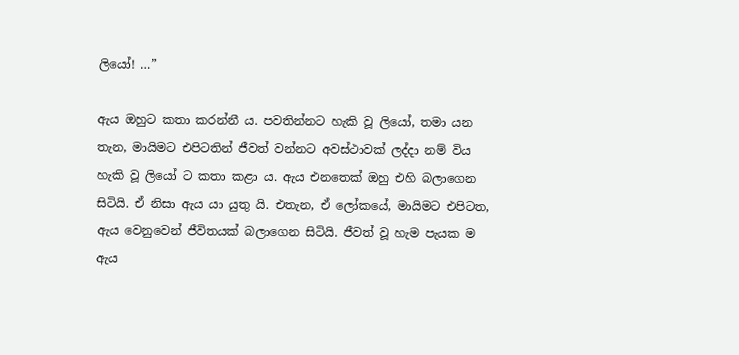ලියෝ! …”

ඇය ඔහුට කතා කරන්නී ය. පවතින්නට හැකි වූ ලියෝ, තමා යන තැන, මායිමට එපිටතින් ජීවත් වන්නට අවස්ථාවක් ලද්දා නම් විය හැකි වූ ලියෝ ට කතා කළා ය. ඇය එනතෙක් ඔහු එහි බලාගෙන සිටියි. ඒ නිසා ඇය යා යුතු යි. එතැන, ඒ ලෝකයේ, මායිමට එපිටත, ඇය වෙනුවෙන් ජීවිතයක් බලාගෙන සිටියි. ජීවත් වූ හැම පැයක ම ඇය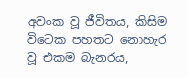අවංක වූ ජීවිතය, කිසිම විටෙක පහතට නොහැර වූ එකම බැනරය,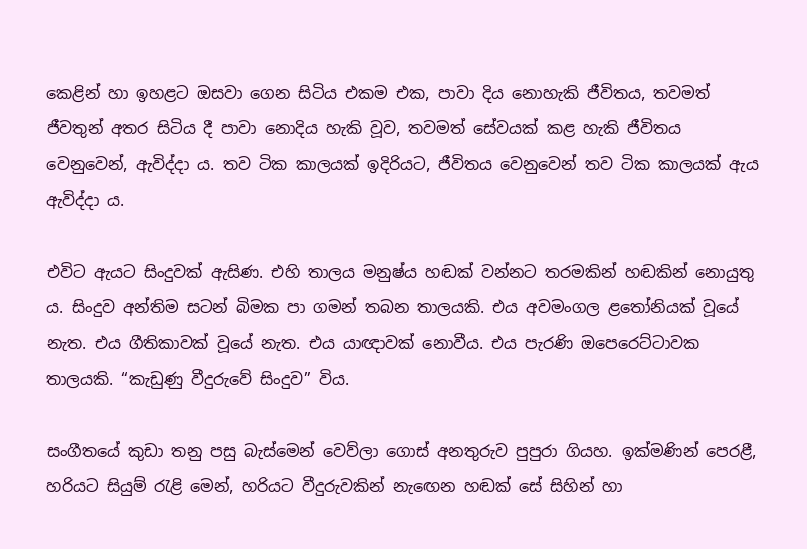කෙළින් හා ඉහළට ඔසවා ගෙන සිටිය එකම එක, පාවා දිය නොහැකි ජීවිතය, තවමත් ජීවතුන් අතර සිටිය දී පාවා නොදිය හැකි වූව, තවමත් සේවයක් කළ හැකි ජීවිතය වෙනුවෙන්, ඇවිද්දා ය. තව ටික කාලයක් ඉදිරියට, ජීවිතය වෙනුවෙන් තව ටික කාලයක් ඇය ඇවිද්දා ය.

එවිට ඇයට සිංදුවක් ඇසිණ. එහි තාලය මනුෂ්ය හඬක් වන්නට තරමකින් හඬකින් නොයුතු ය. සිංදුව අන්තිම සටන් බිමක පා ගමන් තබන තාලයකි. එය අවමංගල ළතෝනියක් වූයේ නැත. එය ගීතිකාවක් වූයේ නැත. එය යාඥාවක් නොවීය. එය පැරණි ඔපෙරෙට්ටාවක තාලයකි. “කැඩුණු වීදුරුවේ සිංදුව” විය.

සංගීතයේ කුඩා තනු පසු බැස්මෙන් වෙව්ලා ‍ගොස් අනතුරුව පුපුරා ගියහ. ඉක්මණින් පෙරළී, හරියට සියුම් රැළි මෙන්, හරියට වීදුරුවකින් නැඟෙන හඬක් සේ සිහින් හා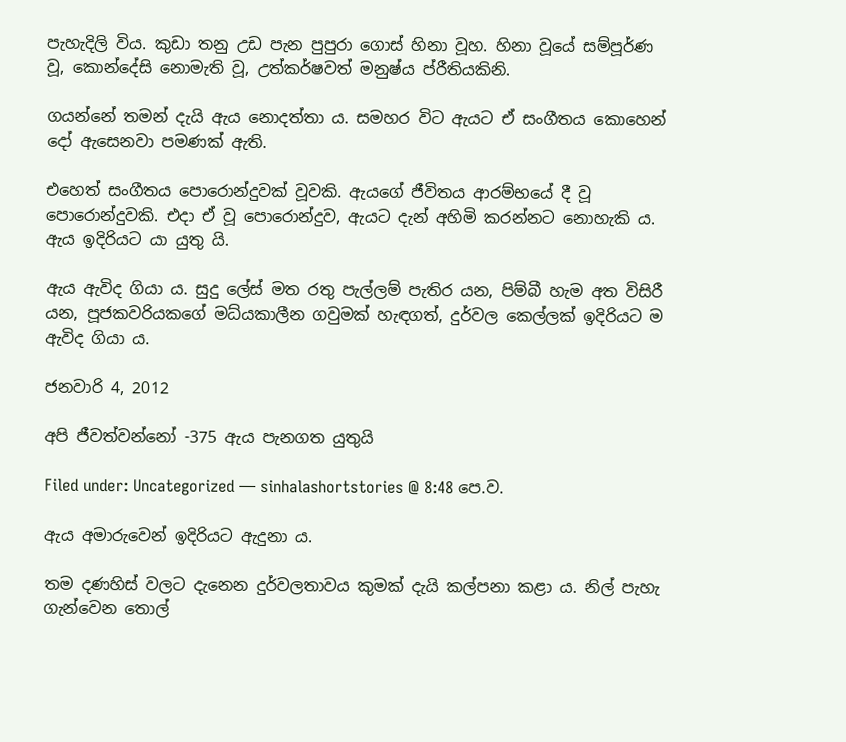පැහැදිලි විය. කුඩා තනු උඩ පැන පුපුරා ගොස් හිනා වූහ. හිනා වූයේ සම්පූර්ණ වූ, කොන්දේසි නොමැති වූ, උත්කර්ෂවත් මනුෂ්ය ප්රීතියකිනි.

ගයන්නේ තමන් දැයි ඇය නොදත්තා ය. සමහර විට ඇයට ඒ සංගීතය කොහෙන් දෝ ඇසෙනවා පමණක් ඇති.

එහෙත් සංගීතය පොරොන්දුවක් වූවකි. ඇයගේ ජීවිතය ආරම්භයේ දී වූ පොරොන්දුවකි. එදා ඒ වූ පොරොන්දුව, ඇයට දැන් අහිමි කරන්නට නොහැකි ය. ඇය ඉදිරියට යා යුතු යි.

ඇය ඇවිද ගියා ය. සුදු ලේස් මත රතු පැල්ලම් පැතිර යන, පිම්බී හැම අත විසිරී යන, පූජකවරියකගේ මධ්යකාලීන ගවුමක් හැඳගත්, දුර්වල කෙල්ලක් ඉදිරියට ම ඇවිද ගියා ය.

ජනවාරි 4, 2012

අපි ජීවත්වන්නෝ -375 ඇය පැනගත යුතුයි

Filed under: Uncategorized — sinhalashortstories @ 8:48 පෙ.ව.

ඇය අමාරුවෙන් ඉදිරියට ඇදුනා ය.

තම දණහිස් වලට දැනෙන දුර්වලතාවය කුමක් දැයි කල්පනා කළා ය. නිල් පැහැ ගැන්වෙන තොල්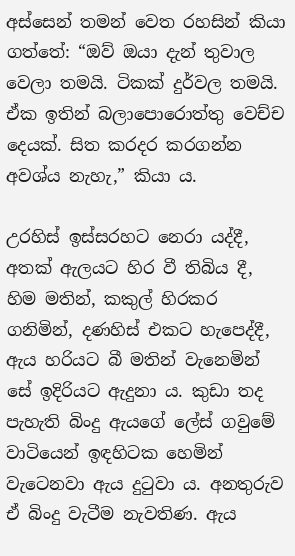අස්සෙන් තමන් වෙත රහසින් කියා ගත්තේ: “ඔව් ඔයා දැන් තුවාල වෙලා තමයි. ටිකක් දුර්වල තමයි. ඒක ඉතින් බලාපොරොත්තු වෙච්ච දෙයක්. සිත කරදර කරගන්න අවශ්ය නැහැ,” කියා ය.

උරහිස් ඉස්සරහට නෙරා යද්දී, අතක් ඇලයට හිර වී තිබිය දී, හිම මතින්, කකුල් හිරකර ගනිමින්, දණහිස් එකට හැපෙද්දී, ඇය හරියට බී මතින් වැනෙමින් සේ ඉදිරියට ඇදුනා ය. කුඩා තද පැහැති බිංදු ඇයගේ ලේස් ගවුමේ වාටියෙන් ඉඳහිටක හෙමින් වැටෙනවා ඇය දුටුවා ය. අනතුරුව ඒ බිංදු වැටීම නැවතිණ. ඇය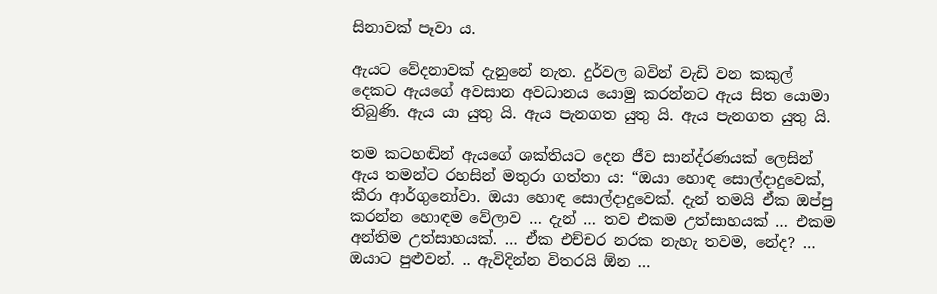සිනාවක් පෑවා ය.

ඇයට වේදනාවක් දැනුනේ නැත. දුර්වල බවින් වැඩි වන කකුල් දෙකට ඇයගේ අවසාන අවධානය යොමු කරන්නට ඇය සිත යොමා තිබුණි. ඇය යා යුතු යි. ඇය පැනගත යුතු යි. ඇය පැනගත යුතු යි.

තම කටහඬින් ඇයගේ ශක්තියට දෙන ජීව සාන්ද්රණයක් ලෙසින් ඇය තමන්ට රහසින් මතුරා ගත්තා ය: “ඔයා හොඳ සොල්දාදුවෙක්, කීරා ආර්ගුනෝවා. ඔයා හොඳ සොල්දාදුවෙක්. දැන් තමයි ඒක ඔප්පු කරන්න හොඳම වේලාව … දැන් … තව එකම උත්සාහයක් … එකම අන්තිම උත්සාහයක්. … ඒක එච්චර නරක නැහැ තවම, නේද? … ඔයාට පුළුවන්. .. ඇවිදින්න විතරයි ඕන …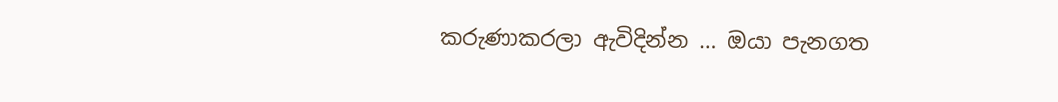කරුණාකරලා ඇවිදින්න … ඔයා පැනගත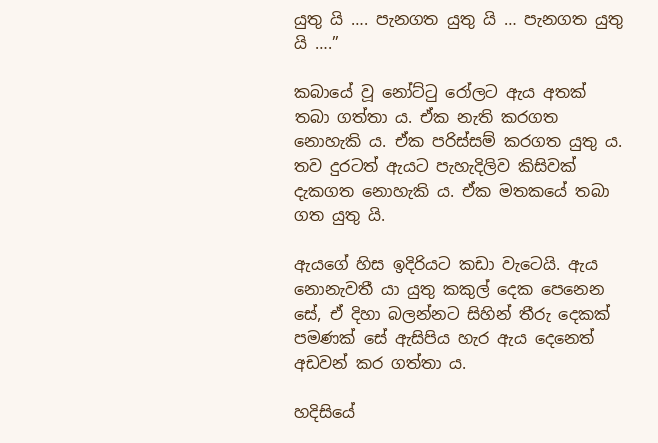යුතු යි …. පැනගත යුතු යි … පැනගත යුතු යි ….”

කබායේ වූ නෝට්ටු රෝලට ඇය අතක් තබා ගත්තා ය. ඒක නැති කරගත නොහැකි ය. ඒක පරිස්සම් කරගත යුතු ය. තව දුරටත් ඇයට පැහැදිලිව කිසිවක් දැකගත නොහැකි ය. ඒක මතකයේ තබා ගත යුතු යි.

ඇයගේ හිස ඉදිරියට කඩා වැටෙයි. ඇය නොනැවතී යා යුතු කකුල් දෙක පෙනෙන සේ, ඒ දිහා බලන්නට සිහින් තීරු දෙකක් පමණක් සේ ඇසිපිය හැර ඇය දෙනෙත් අඩවන් කර ගත්තා ය.

හදිසියේ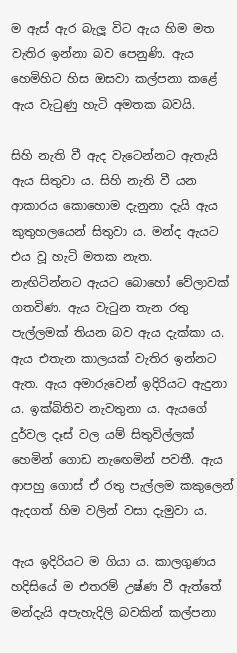ම ඇස් ඇර බැලූ විට ඇය හිම මත වැතිර ඉන්නා බව පෙනුණි. ඇය හෙමිහිට හිස ඔසවා කල්පනා කළේ ඇය වැටුණු හැටි අමතක බවයි.

සිහි නැති වී ඇද වැටෙන්නට ඇතැයි ඇය සිතුවා ය. සිහි නැති වී යන ආකාරය කොහොම දැනුනා දැයි ඇය කුතුහලයෙන් සිතුවා ය. මන්ද ඇයට එය වූ හැටි මතක නැත.
නැඟිටින්නට ඇයට බොහෝ වේලාවක් ගතවිණ. ඇය වැටුන තැන රතු පැල්ලමක් තියන බව ඇය දැක්කා ය. ඇය එතැන කාලයක් වැතිර ඉන්නට ඇත. ඇය අමාරුවෙන් ඉදිරියට ඇදුනා ය. ඉක්බිතිව නැවතුනා ය. ඇයගේ දුර්වල දෑස් වල යම් සිතුවිල්ලක් හෙමින් ගොඩ නැඟෙමින් පවතී. ඇය ආපහු ගොස් ඒ රතු පැල්ලම කකුලෙන් ඇදගත් හිම වලින් වසා දැමුවා ය.

ඇය ඉදිරියට ම ගියා ය. කාලගුණය හදිසියේ ම එතරම් උෂ්ණ වී ඇත්තේ මන්දැයි අපැහැදිලි බවකින් කල්පනා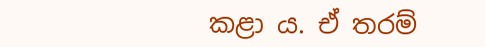කළා ය. ඒ තරම්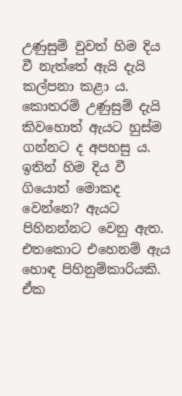උණුසුම් වුවත් හිම දිය වී නැත්තේ ඇයි දැයි කල්පනා කළා ය. කොතරම් උණුසුම් දැයි කිවහොත් ඇයට හුස්ම ගන්නට ද අපහසු ය. ඉතින් හිම දිය වී ගියොත් මොකද වෙන්නෙ? ඇයට පිහිනන්නට වෙනු ඇත. එතකොට එහෙනම් ඇය හොඳ පිහිනුම්කාරියකි. ඒක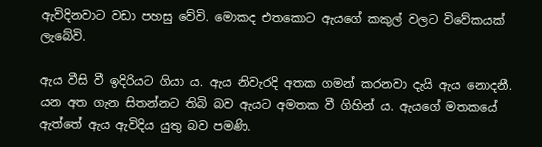ඇවිදිනවාට වඩා පහසු වේවි. මොකද එතකොට ඇයගේ කකුල් වලට විවේකයක් ලැබේවි.

ඇය වීසි වී ඉදිරියට ගියා ය. ඇය නිවැරදි අතක ගමන් කරනවා දැයි ඇය නොදනී. යන අත ගැන සිතන්නට තිබි බව ඇයට අමතක වී ගිහින් ය. ඇයගේ මතකයේ ඇත්තේ ඇය ඇවිදිය යුතු බව පමණි.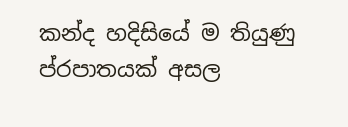කන්ද හදිසියේ ම තියුණු ප්රපාතයක් අසල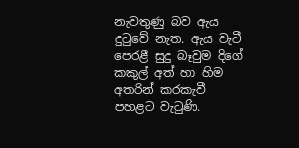නැවතුණු බව ඇය දුටුවේ නැත. ඇය වැටී පෙරළී සුදු බෑවුම දිගේ කකුල් අත් හා හිම අතරින් කරකැවී පහළට වැටුණි.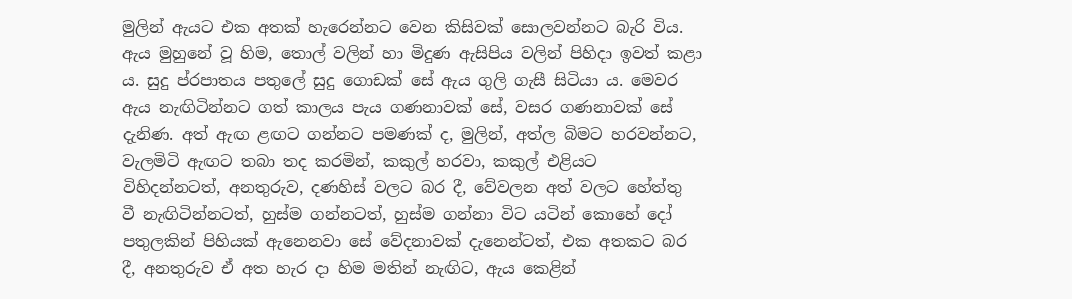මුලින් ඇයට එක අතක් හැරෙන්නට වෙන කිසිවක් සොලවන්නට බැරි විය. ඇය මුහුනේ වූ හිම, තොල් වලින් හා මිදුණ ඇසිපිය වලින් පිහිදා ඉවත් කළා ය. සුදු ප්රපාතය පතුලේ සුදු ගොඩක් සේ ඇය ගුලි ගැසී සිටියා ය. මෙවර ඇය නැඟිටින්නට ගත් කාලය පැය ගණනාවක් සේ, වසර ගණනාවක් සේ දැනිණ. අත් ඇඟ ළඟට ගන්නට පමණක් ද, මුලින්, අත්ල බිමට හරවන්නට, වැලමිටි ඇඟට තබා තද කරමින්, කකුල් හරවා, කකුල් එළියට විහිදන්නටත්, අනතුරුව, දණහිස් වලට බර දී, වේවලන අත් වලට හේත්තු වී නැඟිටින්නටත්, හුස්ම ගන්නටත්, හුස්ම ගන්නා විට යටින් කොහේ දෝ පතුලකින් පිහියක් ඇනෙනවා සේ වේදනාවක් දැනෙන්ටත්, එක අතකට බර දී, අනතුරුව ඒ අත හැර දා හිම මතින් නැඟිට, ඇය කෙළින්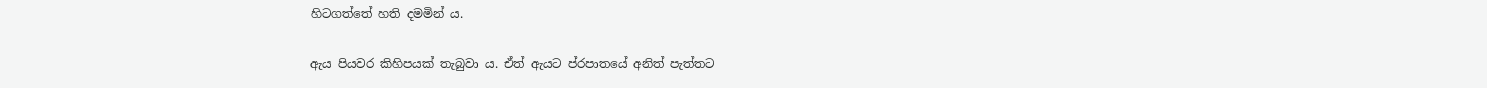හිටගත්තේ හති දමමින් ය.

ඇය පියවර කිහිපයක් තැබුවා ය. ඒත් ඇයට ප්රපාතයේ අනිත් පැත්තට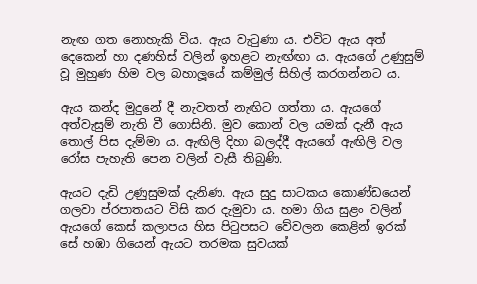නැඟ ගත නොහැකි විය. ඇය වැටුණා ය. එවිට ඇය අත් දෙකෙන් හා දණහිස් වලින් ඉහළට නැඟ්ඟා ය. ඇයගේ උණුසුම් වූ මුහුණ හිම වල බහාලූයේ කම්මුල් සිහිල් කරගන්නට ය.

ඇය කන්ද මුදුනේ දී නැවතත් නැඟිට ගත්තා ය. ඇයගේ අත්වැසුම් නැති වී ගොසිනි. මුව කොන් වල යමක් දැනී ඇය තොල් පිස දැම්මා ය. ඇඟිලි දිහා බලද්දී ඇයගේ ඇඟිලි වල රෝස පැහැති පෙන වලින් වැසී තිබුණි.

ඇයට දැඩි උණුසුමක් දැනිණ. ඇය සුදු සාටකය කොණ්ඩයෙන් ගලවා ප්රපාතයට විසි කර දැමුවා ය. හමා ගිය සුළං වලින් ඇයගේ කෙස් කලාපය හිස පිටුපසට වේවලන කෙළින් ඉරක් සේ හඹා ගියෙන් ඇයට තරමක සුවයක්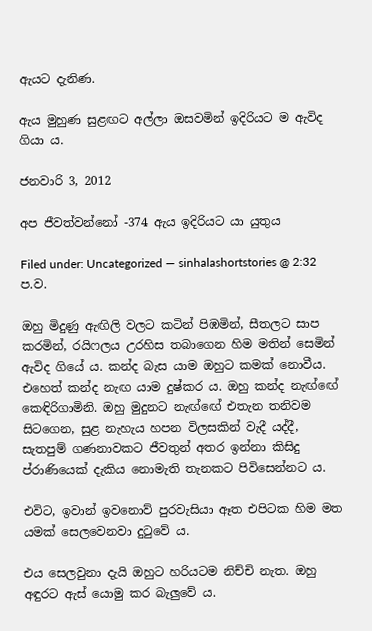ඇයට දැනිණ.

ඇය මුහුණ සුළඟට අල්ලා ඔසවමින් ඉදිරියට ම ඇවිද ගියා ය.

ජනවාරි 3, 2012

අප ජීවත්වන්නෝ -374 ඇය ඉදිරියට යා යුතුය

Filed under: Uncategorized — sinhalashortstories @ 2:32 ප.ව.

ඔහු මිදුණු ඇඟිලි වලට කටින් පිඹමින්, සීතලට සාප කරමින්, රයිෆලය උරහිස තබාගෙන හිම මතින් සෙමින් ඇවිද ගියේ ය. කන්ද බැස යාම ඔහුට කමක් නොවීය. එහෙත් කන්ද නැඟ යාම දුෂ්කර ය. ඔහු කන්ද නැඟ්ඟේ කෙඳිරිගාමිනි. ඔහු මුදුනට නැඟ්ඟේ එතැන තනිවම සිටගෙන, සුළ නැහැය හපන විලසකින් වැදී යද්දී, සැතපුම් ගණනාවකට ජීවතුන් අතර ඉන්නා කිසිදු ප්රාණියෙක් දැකිය නොමැති තැනකට පිවිසෙන්නට ය.

එවිට, ඉවාන් ඉවනොව් පුරවැසියා ඈත එපිටක හිම මත යමක් සෙලවෙනවා දුටුවේ ය.

එය සෙලවුනා දැයි ඔහුට හරියටම නිච්චි නැත. ඔහු අඳුරට ඇස් යොමු කර බැලුවේ ය.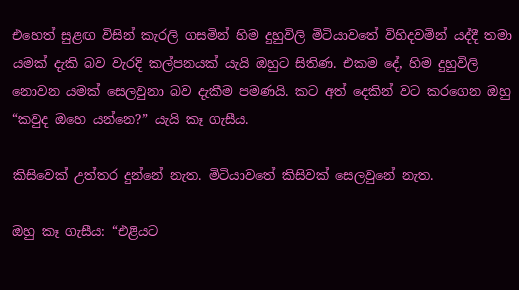එහෙත් සුළඟ විසින් කැරලි ගසමින් හිම දුහුවිලි මිටියාවතේ විහිදවමින් යද්දී තමා යමක් දැකි බව වැරදි කල්පනයක් යැයි ඔහුට සිතිණ. එකම දේ, හිම දුහුවිලි නොවන යමක් සෙලවුනා බව දැකීම පමණයි. කට අත් දෙකින් වට කරගෙන ඔහු “කවුද ඔහෙ යන්නෙ?” යැයි කෑ ගැසීය.

කිසිවෙක් උත්තර දුන්නේ නැත. මිටියාවතේ කිසිවක් සෙලවුනේ නැත.

ඔහු කෑ ගැසීය: “එළියට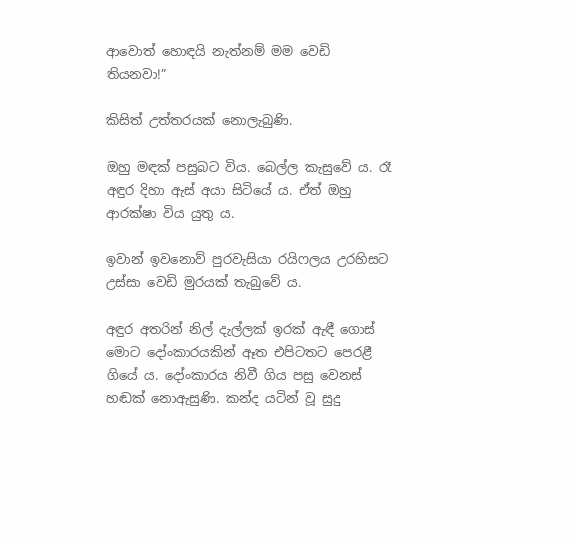ආවොත් හොඳයි නැත්නම් මම වෙඩි තියනවා!”

කිසිත් උත්තරයක් නොලැබුණි.

ඔහු මඳක් පසුබට විය. බෙල්ල කැසුවේ ය. රෑ අඳුර දිහා ඇස් අයා සිටියේ ය. ඒත් ඔහු ආරක්ෂා විය යුතු ය.

ඉවාන් ඉවනොව් පුරවැසියා රයිෆලය උරහිසට උස්සා වෙඩි මුරයක් තැබුවේ ය.

අඳුර අතරින් නිල් දැල්ලක් ඉරක් ඇඳී ගොස් මොට දෝංකාරයකින් ඈත එපිටතට පෙරළී ගියේ ය. දෝංකාරය නිවී ගිය පසු වෙනස් හඬක් ‍නොඇසුණි. කන්ද යටින් වූ සුදු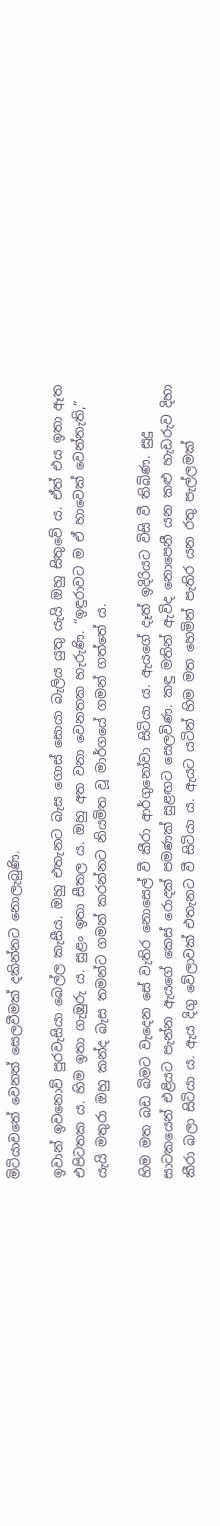මිටියාවතේ වෙනත් සෙලවීමක් දකින්නට නොලැබුණි.

ඉවාන් ඉවනොව් පුරවැසියා බෙල්ල කැසීය. ඔහු එතැනට බැස ගොස් සොයා බැලිය යුතු යැයි ඔහු සිතුවේ ය. ඒත් එය ඉතා ඈත එපිටතක ය. හිම ඉතා ගැඹුරු ය. සුළං ඉතා සීතල ය. ඔහු අත වනා වෙනතක හැරුණි. “ඉඳුරාවට ම ඒ හාවෙක් වෙන්නැති,” යැයි මතුරා ඔහු කන්ද බැස තමන්ට ගමන් කරන්නට නියමිත වූ මාර්ගයේ ගමන් ගත්තේ ය.

හිම මත බඩ බිමට වැදෙන සේ වැතිර නොසෙල් වී කීරා ආර්ගුනෝවා සිටියා ය. ඇයගේ දෑත් ඉදිරියට විසි වී තිබිණ. සුදු සාටකයෙන් එළියට පැන්න ඇයගේ කෙස් රොදක් පමණක් සුළඟට සෙලවිණ. කඳු මතින් ඇවිද නොපෙනී යන කළු හැඩරුව දිහා කීරා බලා සිටියා ය. ඇය දිගු වේලාවක් එතැනට වී සිටියා ය. ඇයට යටින් හිම මත හෙමින් පැතිර යන රතු පැල්ලමක්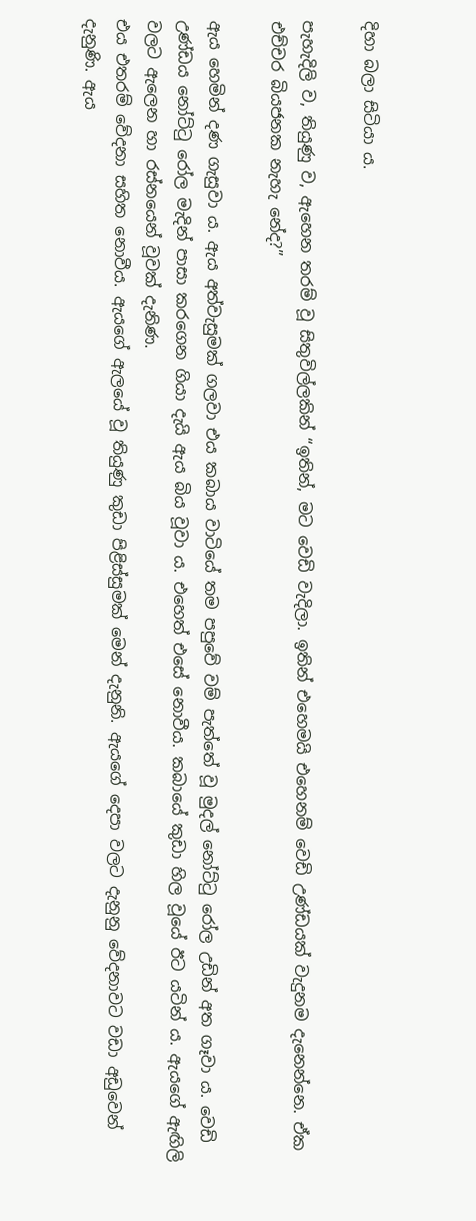දිහා බලා සිටියා ය.

පැහැදිලි ව, තියුණු ව, ඇහෙන තරම් වූ සිතුවිල්ලකින් “ඉතින්, ම‍ට වෙඩි වැදිලා. ඉතින් එහෙමයි එහෙනම් වෙඩි උණ්ඩයක් වැදුනම දැනෙන්නෙ. ඒක එච්චර බියජනක නැහැ නේද?”

ඇය හෙමින් දණ ගැසුවා ය. ඇය අත්වැසුමක් ගලවා එය කබාය වාටියේ තම පපුවේ වම් පැත්තේ වූ මුදල් නෝට්ටු රෝල උඩින් අත ගෑවා ය. වෙඩි උණ්ඩය නෝට්ටු රෝල මැදින් පාසා කරගෙන ගියා දැයි ඇය බිය වූවා ය. එහෙත් එසේ නොවීය. කබායේ කුඩා හිල වූයේ ඊට යටින් ය. ඇයගේ ඇඟිලි වලට ඇලෙන හා රස්නයෙන් වූවක් දැනිණ.
එය එතරම් වේදනා සහිත නොවීය. ඇයගේ ඇලයේ වූ තියුණු කුඩා පිළිස්සුමක් මෙන් දැනුනි. ඇයගේ දෙපා වලට දැනුනු වේදනාවට වඩා අඩුවෙන් දැනුණි. ඇය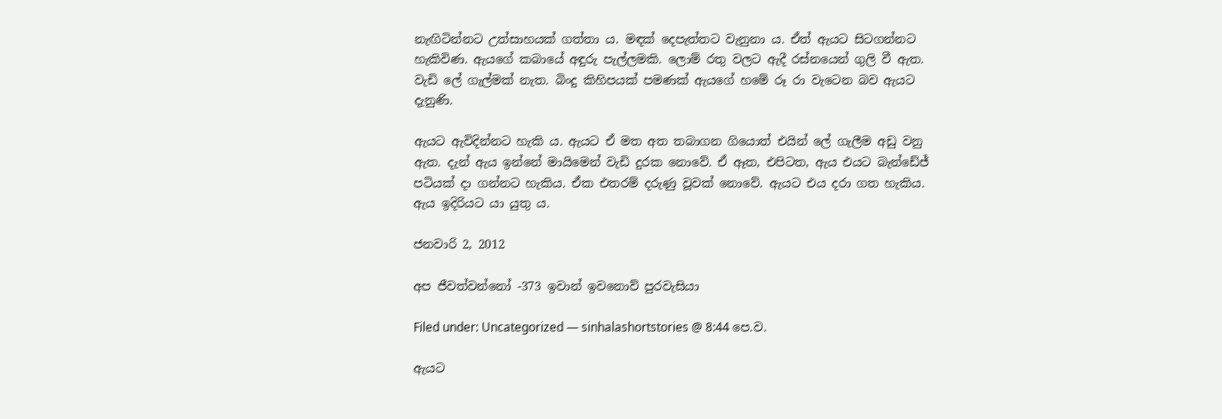නැඟිටින්නට උත්සාහයක් ගත්තා ය. මඳක් දෙපැත්තට වැනුනා ය. ඒත් ඇයට සිටගන්නට හැකිවිණ. ඇයගේ කබායේ අඳුරු පැල්ලමකි. ලොම් රතු වලට ඇදී රස්නයෙන් ගුලි වී ඇත. වැඩි ලේ ගැල්මක් නැත. බිංදු කිහිපයක් පමණක් ඇයගේ හමේ රූ රා වැටෙන බව ඇයට දැනුණි.

ඇයට ඇවිදින්නට හැකි ය. ඇයට ඒ මත අත තබාගන ගියොත් එයින් ලේ ගැලීම අඩු වනු ඇත. දැන් ඇය ඉන්නේ මායිමෙන් වැඩි දුරක නොවේ. ඒ ඈත, එපිටත, ඇය එයට බැන්ඩේජ් පටියක් දා ගන්නට හැකිය. ඒක එතරම් දරුණු වූවක් ‍නොවේ. ඇයට එය දරා ගත හැකිය. ඇය ඉදිරියට යා යුතු ය.

ජනවාරි 2, 2012

අප ජීවත්වන්නෝ -373 ඉවාන් ඉවනොව් පුරවැසියා

Filed under: Uncategorized — sinhalashortstories @ 8:44 පෙ.ව.

ඇයට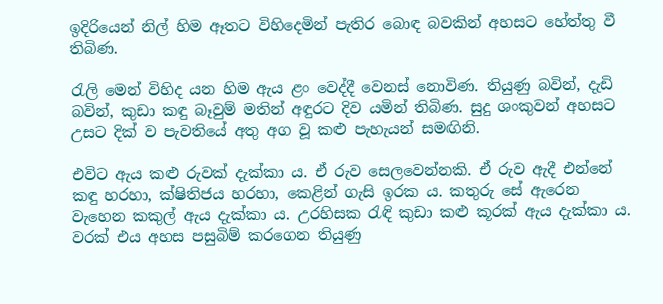ඉදිරියෙන් නිල් හිම ඈතට විහිදෙමින් පැතිර බොඳ බවකින් අහසට හේත්තු වී තිබිණ.

රැලි මෙන් විහිද යන හිම ඇය ළං වෙද්දී වෙනස් නොවිණ. තියුණු බවින්, දැඩි බවින්, කුඩා කඳු බෑවුම් මතින් අඳුරට දි‍ව යමින් තිබිණ. සුදු ශංකුවන් අහසට උසට දික් ව පැවතියේ අතු අග වූ කළු පැහැයන් සමඟිනි.

එවිට ඇය කළු රුවක් දැක්කා ය. ඒ රුව සෙලවෙන්නකි. ඒ රුව ඇදී එන්නේ කඳු හරහා, ක්ෂිතිජය හරහා, කෙළින් ගැසි ඉරක ය. කතුරු සේ ඇරෙන වැහෙන කකුල් ඇය දැක්කා ය. උරහිසක රැඳි කුඩා කළු කූරක් ඇය දැක්කා ය. වරක් එය අහස පසුබිම් කරගෙන තියුණු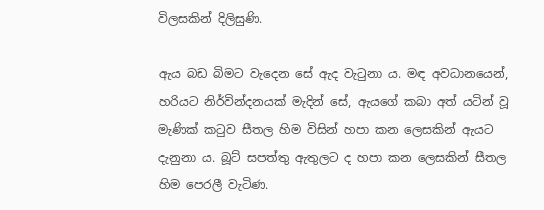විලසකින් දිලිසුණි.

ඇය බඩ බිමට වැදෙන සේ ඇද වැටුනා ය. මඳ අවධානයෙන්, හරියට නිර්වින්දනයක් මැදින් සේ, ඇයගේ කබා අත් යටින් වූ මැණික් කටුව සීතල හිම විසින් හපා කන ලෙසකින් ඇයට දැනුනා ය. බූට් සපත්තු ඇතුලට ද හපා කන ලෙසකින් සීතල හිම පෙරලී වැටිණ.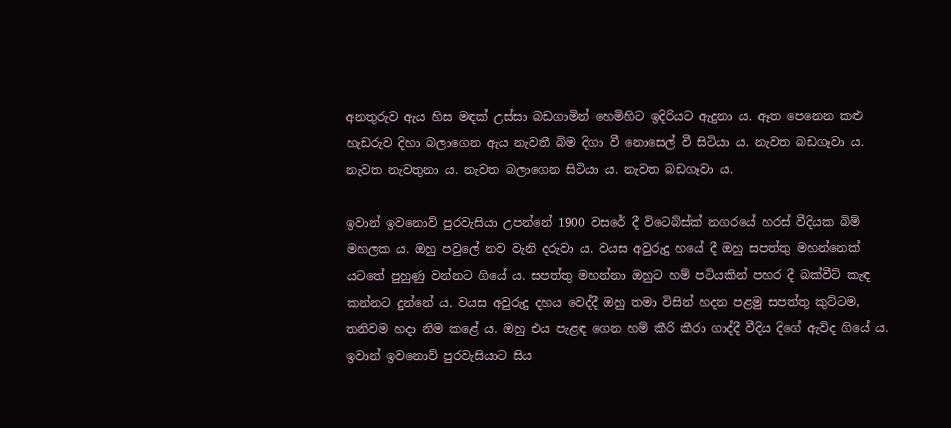අනතුරුව ඇය හිස මඳක් උස්සා බඩගාමින් හෙමිහිට ඉදිරියට ඇදුනා ය. ඈත පෙනෙන කළු හැඩරුව දිහා බලාගෙන ඇය නැවතී බිම දිගා වී නොසෙල් වී සිටියා ය. නැවත බඩගෑවා ය. නැවත නැවතුනා ය. නැවත බලාගෙන සිටියා ය. නැවත බඩගෑවා ය.

ඉවාන් ඉවනොව් පුරවැසියා උපන්නේ 1900 වසරේ දී විටෙබ්ස්ක් නගරයේ හරස් වීදියක බිම් මහලක ය. ඔහු පවුලේ නව වැනි දරුවා ය. වයස අවුරුදු හයේ දී ඔහු සපත්තු මහන්නෙක් යටතේ පුහුණු වන්නට ගියේ ය. සපත්තු මහන්නා ඔහුට හම් පටියකින් පහර දී බක්වීට් කැඳ කන්නට දුන්නේ ය. වයස අවුරුදු දහය වෙද්දී ඔහු තමා විසින් හදන පළමු සපත්තු කුට්ටම, තනිවම හදා නිම කළේ ය. ඔහු එය පැළඳ ගෙන හම් කීරි කීරා ගාද්දී වීදිය දිගේ ඇවිද ගියේ ය. ඉවාන් ඉවනොව් පුරවැසියාට සිය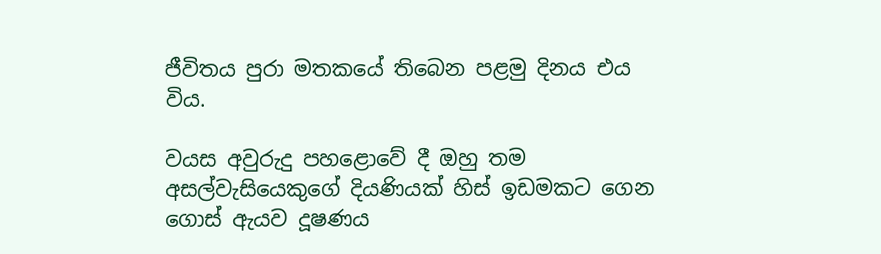ජීවිතය පුරා මතකයේ තිබෙන පළමු දිනය එය විය.

වයස අවුරුදු පහළොවේ දී ඔහු තම අසල්වැසියෙකුගේ දියණියක් හිස් ඉඩමකට ගෙන ගොස් ඇයව දූෂණය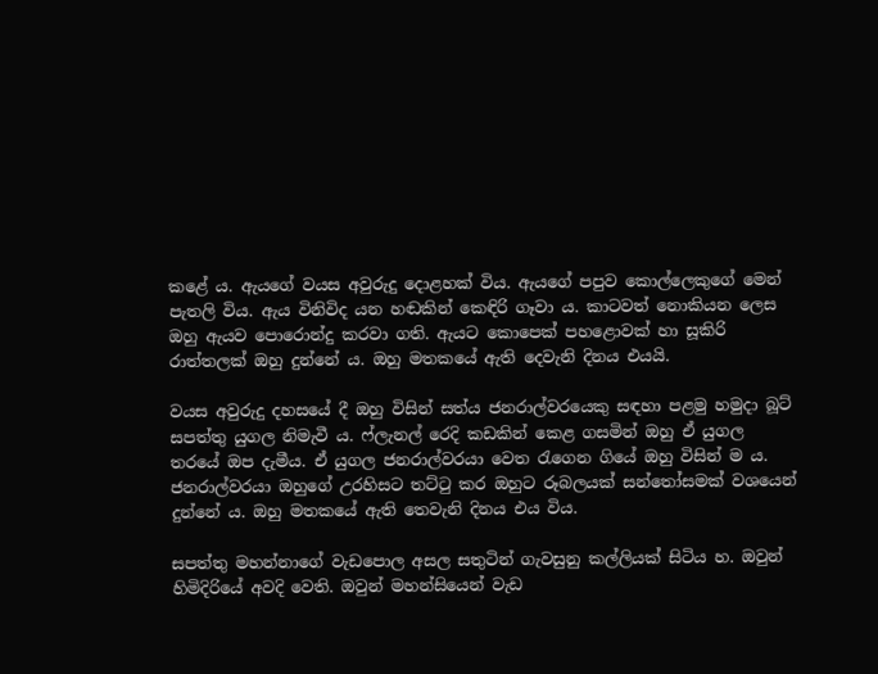කළේ ය. ඇයගේ වයස අවුරුදු ‍දොළහක් විය. ඇයගේ පපුව කොල්ලෙකුගේ මෙන් පැතලි විය. ඇය විනිවිද යන හඬකින් කෙඳිරි ගෑවා ය. කාටවත් නොකියන ලෙස ඔහු ඇයව පොරොන්දු කරවා ගති. ඇයට කොපෙක් පහළොවක් හා සූකිරි රාත්තලක් ඔහු දුන්නේ ය. ඔහු මතකයේ ඇති දෙවැනි දිනය එයයි.

වයස අවුරුදු දහසයේ දී ඔහු විසින් සත්ය ජනරාල්වරයෙකු සඳහා පළමු හමුදා බූට් සපත්තු යුගල නිමැවී ය. ෆ්ලැනල් රෙදි කඩකින් කෙළ ගසමින් ඔහු ඒ යුගල තරයේ ඔප දැමීය. ඒ යුගල ජනරාල්වරයා වෙත රැගෙන ගියේ ඔහු විසින් ම ය. ජනරාල්වරයා ඔහුගේ උරහිසට තට්ටු කර ඔහුට රූබලයක් සන්තෝසමක් වශයෙන් දුන්නේ ය. ඔහු මතකයේ ඇති තෙවැනි දිනය එය විය.

සපත්තු මහන්නාගේ වැඩපොල අසල සතුටින් ගැවසුනු කල්ලියක් සිටිය හ. ඔවුන් හිමිදිරියේ අවදි වෙති. ඔවුන් මහන්සියෙන් වැඩ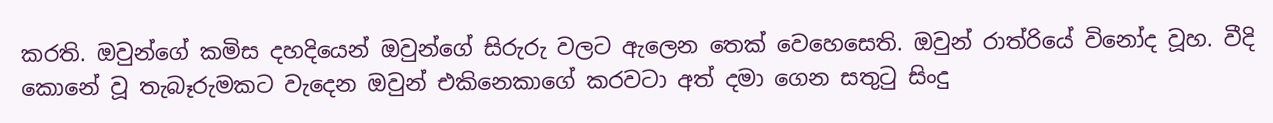කරති. ඔවුන්ගේ කමිස දහදියෙන් ඔවුන්ගේ සිරුරු වලට ඇලෙන තෙක් වෙහෙසෙති. ඔවුන් රාත්රියේ විනෝද වූහ. වීදි කොනේ වූ තැබෑරුමකට වැදෙන ඔවුන් එකිනෙකාගේ කරවටා අත් දමා ගෙන සතුටු සිංදු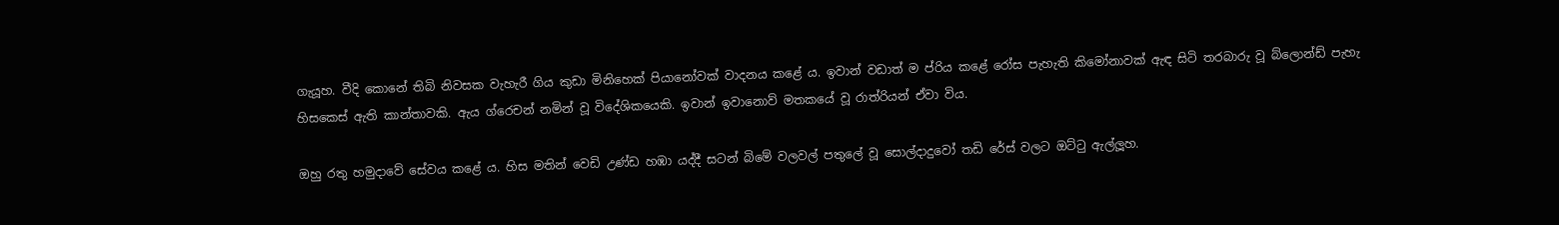ගැයූහ. වීදි කොනේ තිබි නිවසක වැහැරී ගිය කුඩා මිනිහෙක් පියානෝවක් වාදනය කළේ ය. ඉවාන් වඩාත් ම ප්රිය කළේ රෝස පැහැති කිමෝනාවක් ඇඳ සිටි තරබාරු වූ බ්ලොන්ඩ් පැහැ හිසකෙස් ඇති කාන්තාවකි. ඇය ග්රෙචන් නමින් වූ විදේශිකයෙකි. ඉවාන් ඉවානොව් මතකයේ වූ රාත්රියන් ඒවා විය.

ඔහු රතු හමුදාවේ සේවය කළේ ය. හිස මතින් වෙඩි උණ්ඩ හඹා යද්දී සටන් බිමේ වලවල් පතුලේ වූ සොල්දාදුවෝ තඩි රේස් වලට ඔට්ටු ඇල්ලූහ.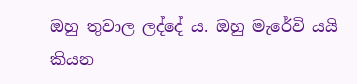ඔහු තුවාල ලද්දේ ය. ඔහු මැරේවි යයි කියන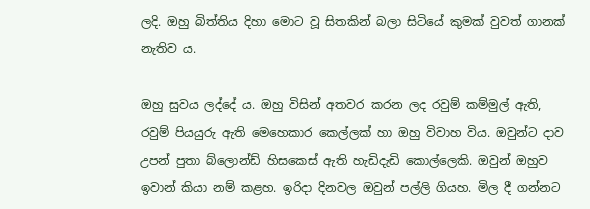ලදි. ඔහු බිත්තිය දිහා මොට වූ සිතකින් බලා සිටියේ කුමක් වුවත් ගානක් නැතිව ය.

ඔහු සුවය ලද්දේ ය. ඔහු විසින් අතවර කරන ලද රවුම් කම්මුල් ඇති, රවුම් පියයුරු ඇති මෙහෙකාර කෙල්ලක් හා ඔහු විවාහ විය. ඔවුන්ට දාව උපන් පුතා බ්ලොන්ඩ් හිසකෙස් ඇති හැඩිදැඩි කොල්ලෙකි. ඔවුන් ඔහුව ඉවාන් කියා නම් කළහ. ඉරිදා දිනවල ඔවුන් පල්ලි ගියහ. මිල දී ගන්නට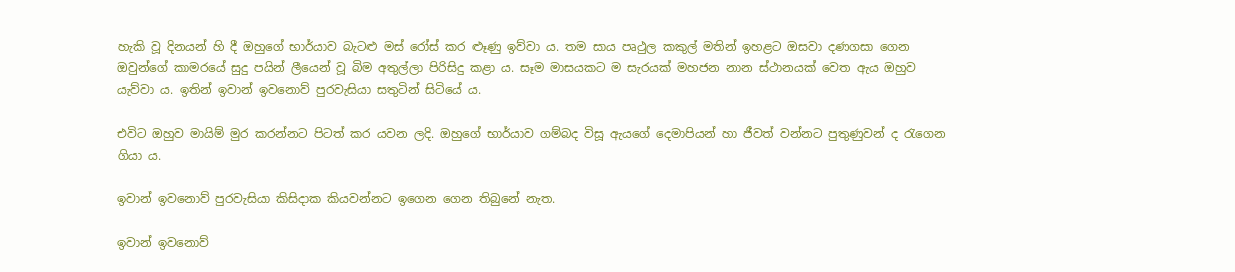හැකි වූ දිනයන් හි දී ඔහුගේ භාර්යාව බැටළු මස් රෝස් කර ළූණු ඉව්වා ය. තම සාය පෘථුල කකුල් මතින් ඉහළට ඔසවා දණගසා ගෙන ඔවුන්ගේ කාමරයේ සුදු පයින් ලීයෙන් වූ බිම අතුල්ලා පිරිසිදු කළා ය. සෑම මාසයකට ම සැරයක් මහජන නාන ස්ථානයක් වෙත ඇය ඔහුව යැව්වා ය. ඉතින් ඉවාන් ඉවනොව් පුරවැසියා සතුටින් සිටියේ ය.

එවිට ඔහුව මායිම් මුර කරන්නට පිටත් කර යවන ලදි. ඔහුගේ භාර්යාව ගම්බද විසූ ඇයගේ දෙමාපියන් හා ජීවත් වන්නට පුතුණුවන් ද රැගෙන ගියා ය.

ඉවාන් ඉවනොව් පුරවැසියා කිසිදාක කියවන්නට ඉගෙන ගෙන තිබුනේ නැත.

ඉවාන් ඉවනොව්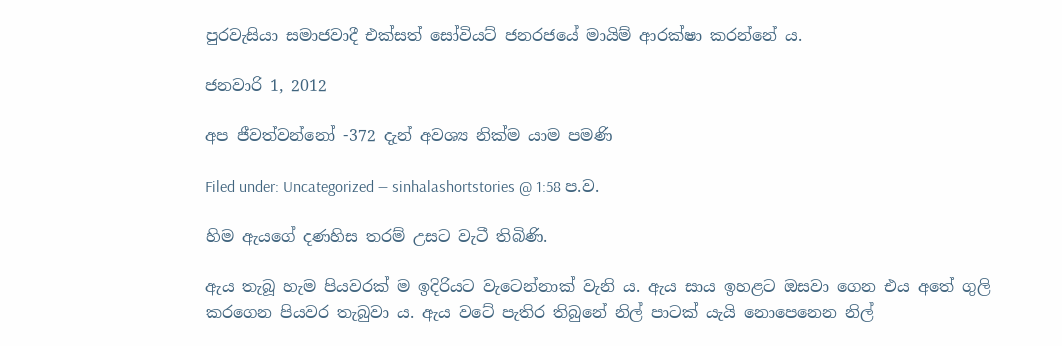පුරවැසියා සමාජවාදී එක්සත් සෝවියට් ජනරජයේ මායිම් ආරක්ෂා කරන්නේ ය.

ජනවාරි 1, 2012

අප ජීවත්වන්නෝ -372 දැන් අවශ්‍ය නික්ම යාම පමණි

Filed under: Uncategorized — sinhalashortstories @ 1:58 ප.ව.

හිම ඇයගේ දණහිස තරම් උසට වැටී තිබිණි.

ඇය තැබූ හැම පියවරක් ම ඉදිරියට වැටෙන්නාක් වැනි ය. ඇය සාය ඉහළට ඔසවා ගෙන එය අතේ ගුලි කරගෙන පියවර තැබුවා ය. ඇය වටේ පැතිර තිබුනේ නිල් පාටක් යැයි නොපෙනෙන නිල්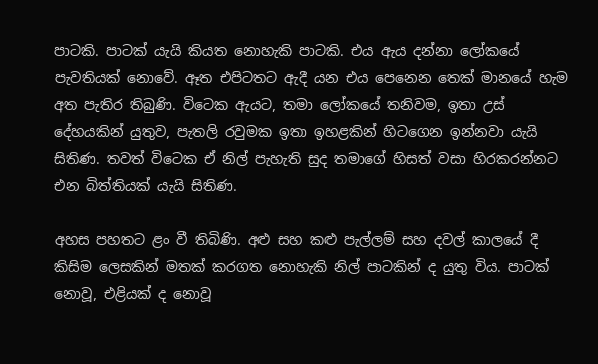පාටකි. පාටක් යැයි කියත නොහැකි පාටකි. එය ඇය දන්නා ලෝකයේ පැවතියක් නොවේ. ඈත එපිටතට ඇදී යන එය පෙනෙන තෙක් මානයේ හැම අත පැතිර තිබුණි. විටෙක ඇයට, තමා ලෝකයේ තනිවම, ඉතා උස් දේහයකින් යුතුව, පැතලි රවුමක ඉතා ඉහළකින් හිටගෙන ඉන්නවා යැයි සිතිණ. තවත් විටෙක ඒ නිල් පැහැති සුද තමාගේ හිසත් වසා හිරකරන්නට එන බිත්තියක් යැයි සිතිණ.

අහස පහතට ළං වී තිබිණි. අළු සහ කළු පැල්ලම් සහ දවල් කාලයේ දී කිසිම ලෙසකින් මතක් කරගත නොහැකි නිල් පාටකින් ද යුතු විය. පාටක් නොවූ, එළියක් ද නොවූ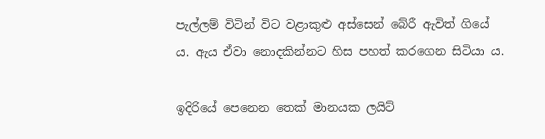පැල්ලම් විටින් විට වළාකුළු අස්සෙන් බේරී ඇවිත් ගියේ ය. ඇය ඒවා නොදකින්නට හිස පහත් කරගෙන සිටියා ය.

ඉදිරියේ පෙනෙන තෙක් මානයක ලයිට්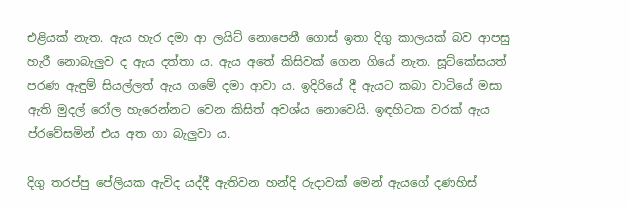එළියක් නැත. ඇය හැර දමා ආ ලයිට් නොපෙනී ගොස් ඉතා දිගු කාලයක් බව ආපසු හැරී නොබැලුව ද ඇය දත්තා ය. ඇය අතේ කිසිවක් ගෙන ගියේ නැත. සූට්කේසයත් පරණ ඇඳුම් සියල්ලත් ඇය ගමේ දමා ආවා ය. ඉදිරියේ දී ඇයට කබා වාටියේ මසා ඇති මුදල් රෝල හැරෙන්නට වෙන කිසිත් අවශ්ය නොවෙයි. ඉඳහිටක වරක් ඇය ප්රවේසමින් එය අත ගා බැලුවා ය.

දිගු තරප්පු පේලියක ඇවිද යද්දී ඇතිවන හන්දි රුදාවක් මෙන් ඇයගේ දණහිස්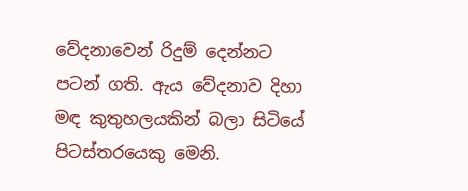වේදනාවෙන් රිදුම් දෙන්නට පටන් ගති. ඇය වේදනාව දිහා මඳ කුතුහලයකින් බලා සිටියේ පිටස්තරයෙකු මෙනි.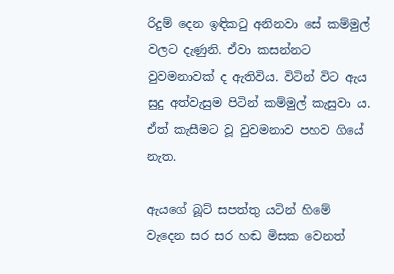රිදුම් දෙන ඉඳිකටු අනිනවා සේ කම්මුල් වලට දැණුනි. ඒවා කසන්නට වුවමනාවක් ද ඇතිවිය. විටින් විට ඇය සුදු අත්වැසුම පිටින් කම්මුල් කැසුවා ය. ඒත් කැසීමට වූ වුවමනාව පහව ගියේ නැත.

ඇයගේ බූට් සපත්තු යටින් හිමේ වැදෙන සර සර හඬ මිසක වෙනත්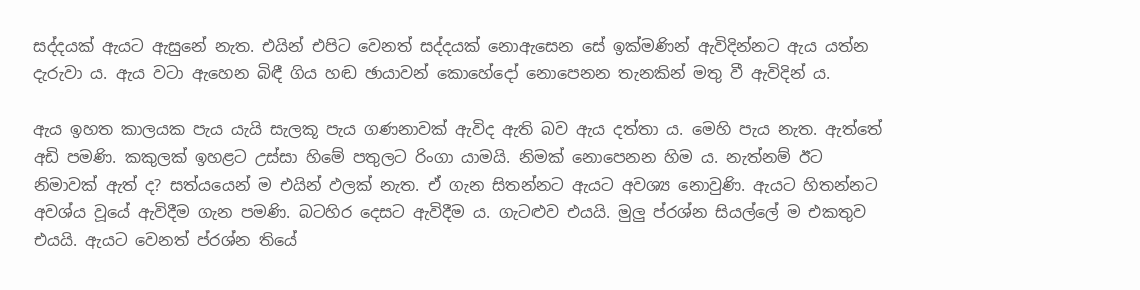සද්දයක් ඇයට ඇසුනේ නැත. එයින් එපිට වෙනත් සද්දයක් නොඇසෙන සේ ඉක්මණින් ඇවිදින්නට ඇය යත්න දැරුවා ය. ඇය වටා ඇහෙන බිඳී ගිය හඬ ඡායාවන් කොහේදෝ නොපෙනන තැනකින් මතු වී ඇවිදින් ය.

ඇය ඉහත කාලයක පැය යැයි සැලකූ පැය ගණනාවක් ඇවිද ඇති බව ඇය දත්තා ය. මෙහි පැය නැත. ඇත්තේ අඩි පමණි. කකුලක් ඉහළට උස්සා හිමේ පතුලට රිංගා යාමයි. නිමක් නොපෙනන හිම ය. නැත්නම් ඊට නිමාවක් ඇත් ද? සත්යයෙන් ම එයින් ඵලක් නැත. ඒ ගැන සිතන්නට ඇයට අවශ්‍ය නොවුණි. ඇයට හිතන්නට අවශ්ය වූයේ ඇවිදීම ගැන පමණි. බටහිර දෙසට ඇවිදීම ය. ගැටළුව එයයි. මුලු ප්රශ්න සියල්ලේ ම එකතුව එයයි. ඇයට වෙනත් ප්රශ්න තියේ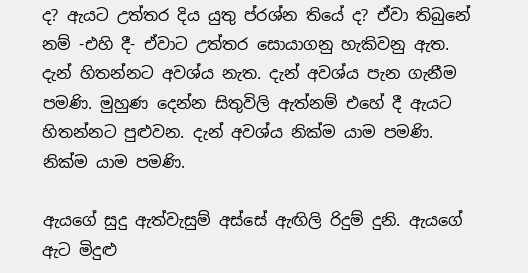ද? ඇයට උත්තර දිය යුතු ප්රශ්න තියේ ද? ඒවා තිබුනේ නම් -එහි දී- ඒවාට උත්තර සොයාගනු හැකිවනු ඇත. දැන් හිතන්නට අවශ්ය නැත. දැන් අවශ්ය පැන ගැනීම පමණි. මුහුණ දෙන්න සිතුවිලි ඇත්නම් එහේ දී ඇයට හිතන්නට පුළුවන. දැන් අවශ්ය නික්ම යාම පමණි. නික්ම යාම පමණි.

ඇයගේ සුදු ඇත්වැසුම් අස්සේ ඇඟිලි රිදුම් දුනි. ඇයගේ ඇට මිදුළු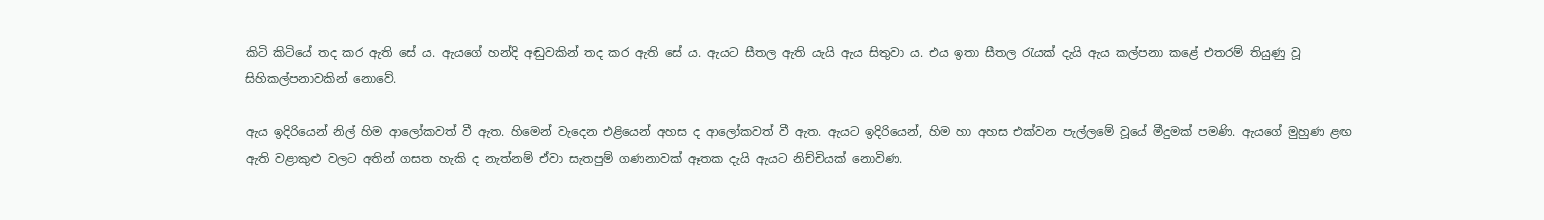කිටි කිටියේ තද කර ඇති සේ ය. ඇයගේ හන්දි අඬුවකින් තද කර ඇති සේ ය. ඇයට සීතල ඇති යැයි ඇය සිතුවා ය. එය ඉතා සීතල රැයක් දැයි ඇය කල්පනා කළේ එතරම් තියුණු වූ සිහිකල්පනාවකින් නොවේ.

ඇය ඉදිරියෙන් නිල් හිම ආලෝකවත් වී ඇත. හිමෙන් වැදෙන එළියෙන් අහස ද ආලෝකවත් වී ඇත. ඇයට ඉදිරියෙන්, හිම හා අහස එක්වන පැල්ලමේ වූයේ මීදුමක් පමණි. ඇයගේ මුහුණ ළඟ ඇති වළාකුළු වලට අතින් ගසත හැකි ද නැත්නම් ඒවා සැතපුම් ගණනාවක් ඈතක දැයි ඇයට නිච්චියක් නොවිණ.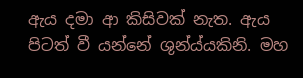ඇය දමා ආ කිසිවක් නැත. ඇය පිටත් වී යන්නේ ශුන්ය්යකිනි. මහ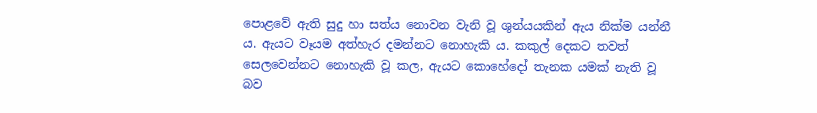පොළවේ ඇති සුදු හා සත්ය නොවන වැනි වූ ශුන්යයකින් ඇය නික්ම යන්නී ය. ඇයට වෑයම අත්හැර දමන්නට නොහැකි ය. කකුල් දෙකට තවත් සෙලවෙන්නට නොහැකි වූ කල, ඇයට කොහේ‍දෝ තැනක යමක් නැති වූ බව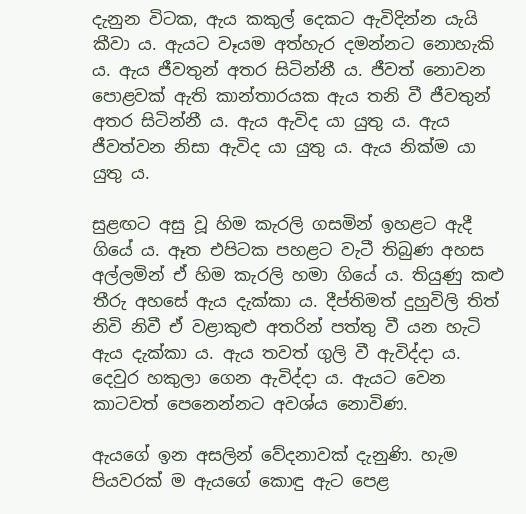දැනුන විටක, ඇය කකුල් දෙකට ඇවිදින්න යැයි කීවා ය. ඇයට වෑයම අත්හැර දමන්නට නොහැකි ය. ඇය ජීවතුන් අතර සිටින්නී ය. ජීවත් නොවන පොළවක් ඇති කාන්තාරයක ඇය තනි වී ජීවතුන් අතර සිටින්නී ය. ඇය ඇවිද යා යුතු ය. ඇය ජීවත්වන නිසා ඇවිද යා යුතු ය. ඇය නික්ම යා යුතු ය.

සුළඟට අසු වූ හිම කැරලි ගසමින් ඉහළට ඇදී ගියේ ය. ඈත එපිටක පහළට වැටී තිබුණ අහස අල්ලමින් ඒ හිම කැරලි හමා ගියේ ය. තියුණු කළු තීරු අහසේ ඇය දැක්කා ය. දීප්තිමත් දුහුවිලි තිත් නිවි නිවී ඒ වළාකුළු අතරින් පත්තු වී යන හැටි ඇය දැක්කා ය. ඇය තවත් ගුලි වී ඇවිද්දා ය. දෙවුර හකුලා ගෙන ඇවිද්දා ය. ඇයට වෙන කාටවත් පෙනෙන්නට අවශ්ය නොවිණ.

ඇයගේ ඉන අසලින් වේදනාවක් දැනුණි. හැම පියවරක් ම ඇයගේ කොඳු ඇට පෙළ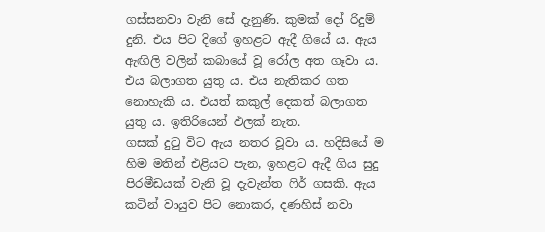ගස්සනවා වැනි සේ දැනුණි. කුමක් දෝ රිදුම් දුනි. එය පිට දිගේ ඉහළට ඇදී ගියේ ය. ඇය ඇඟිලි වලින් කබායේ වූ රෝල අත ගෑවා ය. එය බලාගත යුතු ය. එය නැතිකර ගත නොහැකි ය. එයත් කකුල් දෙකත් බලාගත යුතු ය. ඉතිරියෙන් ඵලක් නැත.
ගසක් දුටු විට ඇය නතර වූවා ය. හදිසියේ ම හිම මතින් එළියට පැන, ඉහළට ඇදී ගිය සුදු පිරමීඩයක් වැනි වූ දැවැන්ත ‍ෆිර් ගසකි. ඇය කටින් වායුව පිට නොකර, දණහිස් නවා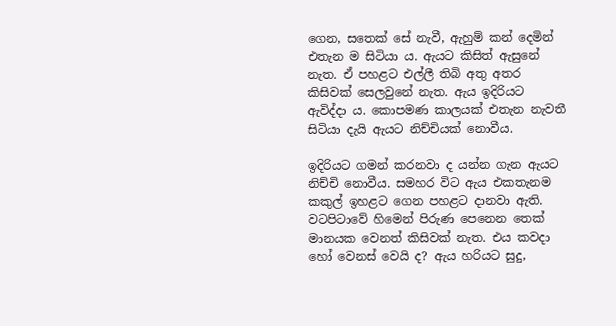ගෙන, සතෙක් සේ නැවී, ඇහුම් කන් දෙමින් එතැන ම සිටියා ය. ඇයට කිසිත් ඇසුනේ නැත. ඒ පහළට එල්ලී තිබි අතු අතර කිසිවක් සෙලවුනේ නැත. ඇය ඉදිරියට ඇවිද්දා ය. කොපමණ කාලයක් එතැන නැවතී සිටියා දැයි ඇයට නිච්චියක් නොවීය.

ඉදිරියට ගමන් කරනවා ද යන්න ගැන ඇයට නිච්චි නොවීය. සමහර විට ඇය එකතැනම කකුල් ඉහළට ගෙන පහළට දානවා ඇති. වටපිටාවේ හිමෙන් පිරුණ පෙනෙන තෙක් මානයක වෙනත් කිසිවක් නැත. එය කවදා හෝ වෙනස් වෙයි ද? ඇය හරියට සුදු,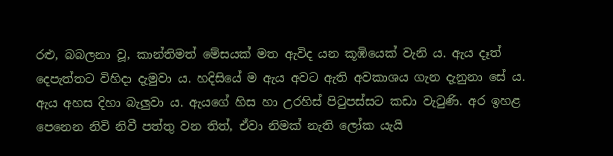රළු, බබලනා වූ, කාන්තිමත් මේසයක් මත ඇවිද යන කූඹියෙක් වැනි ය. ඇය දෑත් දෙපැත්තට විහිදා දැමුවා ය. හදිසියේ ම ඇය අවට ඇති අවකාශය ගැන දැනුනා සේ ය. ඇය අහස දිහා බැලුවා ය. ඇයගේ හිස හා උරහිස් පිටුපස්සට කඩා වැටුණි. අර ඉහළ පෙනෙන නිවි නිවී පත්තු වන තිත්, ඒවා නිමක් නැති ලෝක යැයි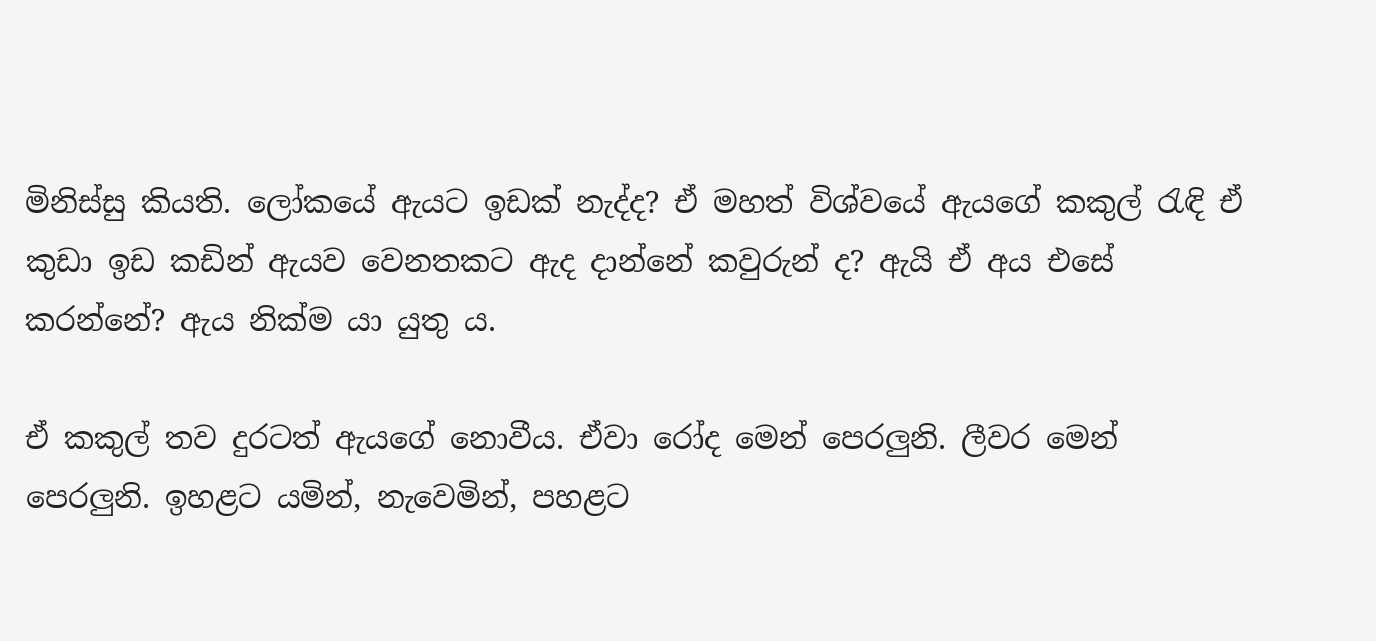මිනිස්සු කියති. ලෝකයේ ඇයට ඉඩක් නැද්ද? ඒ මහත් විශ්වයේ ඇයගේ කකුල් රැඳි ඒ කුඩා ඉඩ කඩින් ඇයව වෙනතකට ඇද දාන්නේ කවුරුන් ද? ඇයි ඒ අය එසේ කරන්නේ? ඇය නික්ම යා යුතු ය.

ඒ කකුල් තව දුරටත් ඇයගේ නොවීය. ඒවා රෝද මෙන් පෙරලුනි. ලීවර මෙන් පෙරලුනි. ඉහළට යමින්, නැවෙමින්, පහළට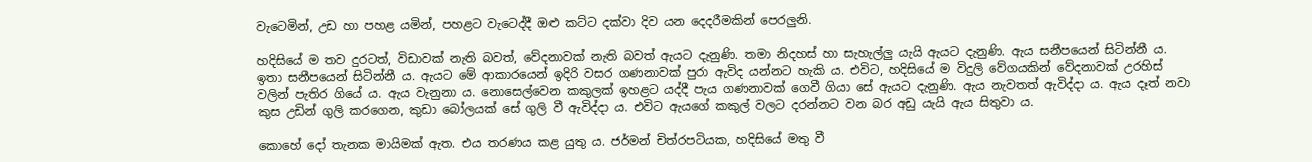වැටෙමින්, උඩ හා පහළ යමින්, පහළට වැටෙද්දී ඔළු කට්ට දක්වා දිව යන දෙදරීමකින් පෙරලුනි.

හදිසියේ ම තව දුරටත්, විඩාවක් නැති බවත්, වේදනාවක් නැති බවත් ඇයට දැනුණි. තමා නිදහස් හා සැහැල්ලු යැයි ඇයට දැනුණි. ඇය සනීපයෙන් සිටින්නී ය. ඉතා සනීපයෙන් සිටින්නී ය. ඇයට මේ ආකාරයෙන් ඉදිරි වසර ගණනාවක් පුරා ඇවිද යන්නට හැකි ය. එවිට, හදිසියේ ම විදුලි වේගයකින් වේදනාවක් උරහිස් වලින් පැතිර ගියේ ය. ඇය වැනුනා ය. නොසෙල්වෙන කකුලක් ඉහළට යද්දී පැය ගණනාවක් ගෙවී ගියා සේ ඇයට දැනුණි. ඇය නැවතත් ඇවිද්දා ය. ඇය දෑත් නවා කුස උඩින් ගුලි කරගෙන, කුඩා ‍බෝලයක් සේ ගුලි වී ඇවිද්දා ය. එවිට ඇයගේ කකුල් වලට දරන්නට වන බර අඩු යැයි ඇය සිතුවා ය.

කොහේ දෝ තැනක මායිමක් ඇත. එය තරණය කළ යුතු ය. ජර්මන් චිත්රපටියක, හදිසියේ මතු වී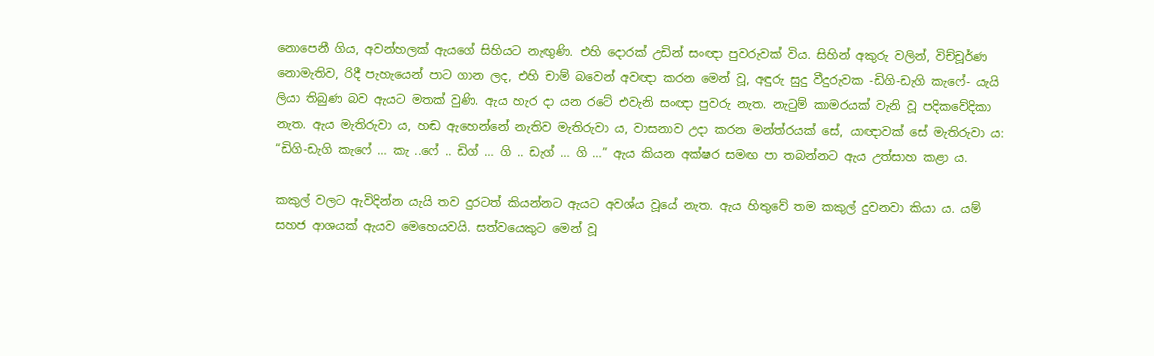නොපෙනී ගිය, අවන්හලක් ඇයගේ සිහියට නැඟුණි. එහි දොරක් උඩින් සංඥා පුවරුවක් විය. සිහින් අකුරු වලින්, විච්චූර්ණ නොමැතිව, රිදී පැහැයෙන් පාට ගාන ලද, එහි චාම් බවෙන් අවඥා කරන මෙන් වූ, අඳුරු සුදු වීදුරුවක -ඩිගි-ඩැගි කැෆේ- යැයි ලියා තිබුණ බව ඇයට මතක් වුණි. ඇය හැර දා යන රටේ එවැනි සංඥා පුවරු නැත. නැටුම් කාමරයක් වැනි වූ පදිකවේදිකා නැත. ඇය මැතිරුවා ය, හඬ ඇහෙන්නේ නැතිව මැතිරුවා ය, වාසනාව උදා කරන මන්ත්රයක් සේ, යාඥාවක් සේ මැතිරුවා ය: “ඩිගි-ඩැගි කැෆේ … කැ ..ෆේ .. ඩිග් … ගි .. ඩැග් … ගි …” ඇය කියන අක්ෂර සමඟ පා තබන්නට ඇය උත්සාහ කළා ය.

කකුල් වලට ඇවිදින්න යැයි තව දුරටත් කියන්නට ඇයට අවශ්ය වූයේ නැත. ඇය හිතුවේ තම කකුල් දුවනවා කියා ය. යම් සහජ ආශයක් ඇයව මෙහෙයවයි. සත්වයෙකුට මෙන් වූ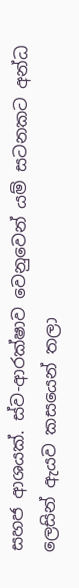සහජ ආශයක්. ස්ව-ආරක්ෂාව වෙනුවෙන් යම් සටනකට අන්ධ ලෙසින් ඇයව කසයෙන් තලා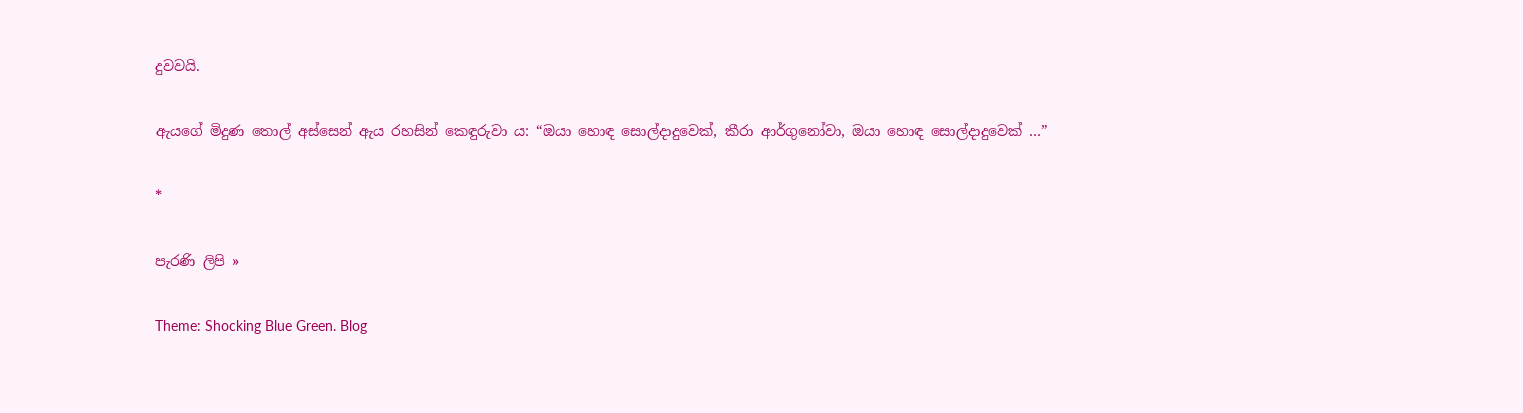දුවවයි.

ඇයගේ මිදුණ තොල් අස්සෙන් ඇය රහසින් කෙඳුරුවා ය: “ඔයා හොඳ සොල්දාදුවෙක්, කීරා ආර්ගුනෝවා, ඔයා හොඳ සොල්දාදුවෙක් …”

*

පැරණි ලිපි »

Theme: Shocking Blue Green. Blog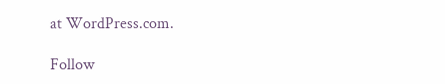at WordPress.com.

Follow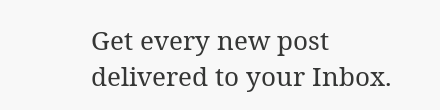Get every new post delivered to your Inbox.